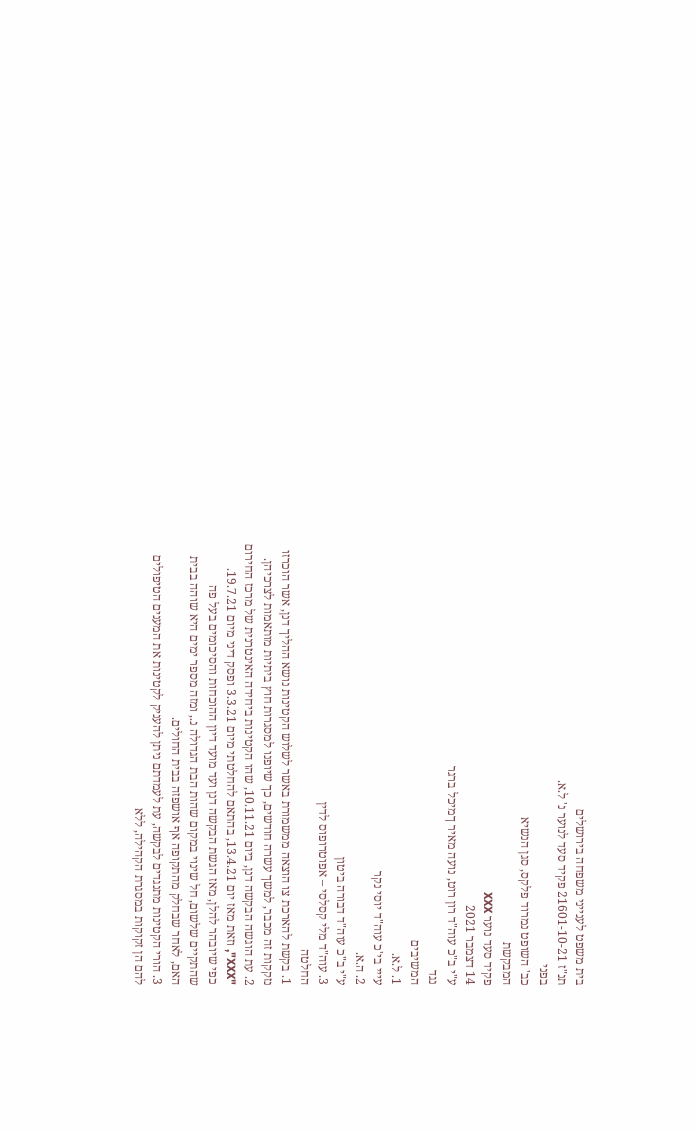בית משפט לענייני משפחה בירושלים
תנ"ז 21601-10-21 פקיד סעד לנוער נ' ל.א.
בפני
כב' השופט נמרוד פלקס, סגן הנשיא
המבקשת
פקיד סעד נוער XXX
14 דצמבר 2021
ע"י ב"כ עוה"ד רון רוט, נועה מאיר ךמיכל ברגר
נגד
המשיבים
1. ל.א.
עייי בי'כ עוה"ד יוסי נקר
2. ה.א.
ע"י ב"כ עוה"ד דבורה ביטון
3. עוה"ד מלי קסלסי – אפוטרופוס לדין
החלטה
1. בקשת להארכת צו הוצאה ממשמורת באשר לשלוש הקטינות נושא ההליך דנן, אשר הוכרזו
נזקקות זה מכבר, למשך עשרה חודשים, כך שיופנו למסגרות חוץ ביתיות מותאמות לצרכיהן.
2. עת הוגשה הבקשה דנן, ביום 10.11.21, שהו הקטינות ביחידה האינטרנית של מרכז החירום
"XXX", וזאת מאז יום 13.4.21, בהתאם להחלטתי מיום 3.3.21 ופסק דיני מיום 19.7.21.
כפי שיובהר להלן, מאז הגשת הבקשה דנן ועד מועד דיון ההוכחות והסיכומים בעל פה
שהתקיים שלשום, חל שינוי במקום שהות הבת הגדולה נ., ומזה מספר ימים היא שוהה בבית
האם, לאחר שבחלק מהתקופה אף אושפזה בבית החולים.
3. הורי הקטינות מתנגדים לבקשה, עת לעמדתם ניתן להעניק לקטינות את המענים הטיפולים
להם הן זקוקות במסגרת הקהילה, ללא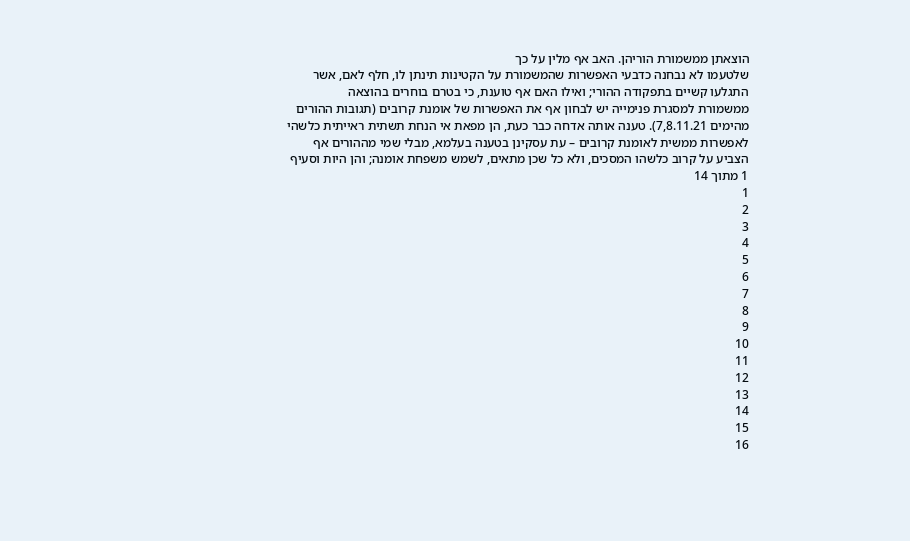הוצאתן ממשמורת הוריהן. האב אף מלין על כך
שלטעמו לא נבחנה כדבעי האפשרות שהמשמורת על הקטינות תינתן לו, חלף לאם, אשר
התגלעו קשיים בתפקודה ההורי; ואילו האם אף טוענת, כי בטרם בוחרים בהוצאה
ממשמורת למסגרת פנימייה יש לבחון אף את האפשרות של אומנת קרובים (תגובות ההורים
מהימים 7,8.11.21). טענה אותה אדחה כבר כעת, הן מפאת אי הנחת תשתית ראייתית כלשהי
לאפשרות ממשית לאומנת קרובים – עת עסקינן בטענה בעלמא, מבלי שמי מההורים אף
הצביע על קרוב כלשהו המסכים, ולא כל שכן מתאים, לשמש משפחת אומנה; והן היות וסעיף
1 מתוך 14
1
2
3
4
5
6
7
8
9
10
11
12
13
14
15
16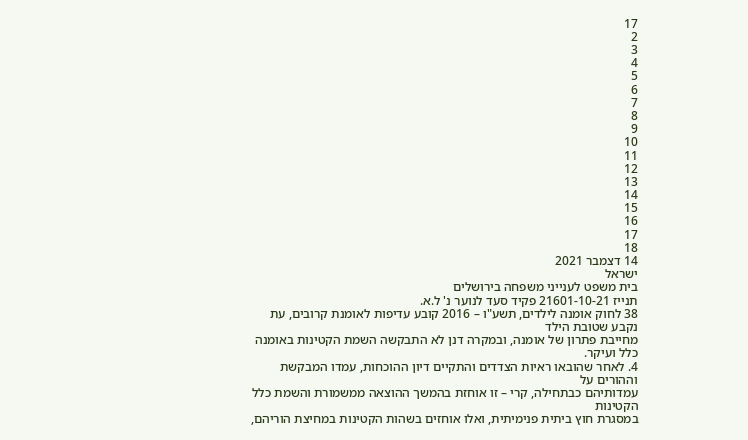17
2
3
4
5
6
7
8
9
10
11
12
13
14
15
16
17
18
14 דצמבר 2021
ישראל
בית משפט לענייני משפחה בירושלים
תנייז 21601-10-21 פקיד סעד לנוער נ' ל.א.
38 לחוק אומנה לילדים, תשע"ו – 2016 קובע עדיפות לאומנת קרובים, עת נקבע שטובת הילד
מחייבת פתרון של אומנה, ובמקרה דנן לא התבקשה השמת הקטינות באומנה כלל ועיקר.
4. לאחר שהובאו ראיות הצדדים והתקיים דיון ההוכחות, עמדו המבקשת וההורים על
עמדותיהם כבתחילה, קרי – זו אוחזת בהמשך ההוצאה ממשמורת והשמת כלל הקטינות
במסגרת חוץ ביתית פנימיתית, ואלו אוחזים בשהות הקטינות במחיצת הוריהם,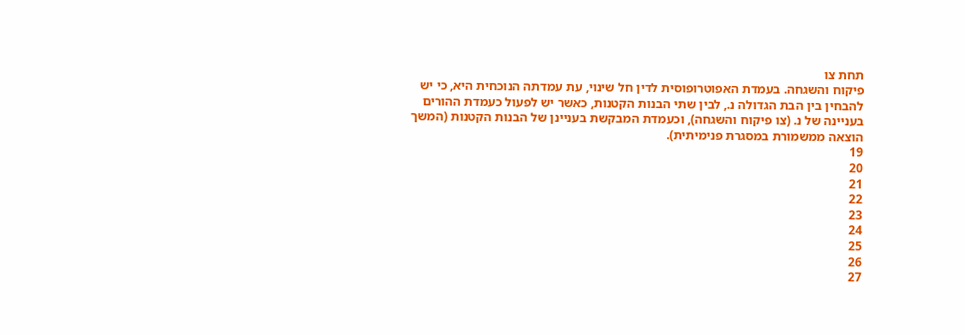תחת צו
פיקוח והשגחה. בעמדת האפוטרופוסית לדין חל שינוי, עת עמדתה הנוכחית היא, כי יש
להבחין בין הבת הגדולה נ., לבין שתי הבנות הקטנות, כאשר יש לפעול כעמדת ההורים
בעניינה של נ. (צו פיקוח והשגחה), וכעמדת המבקשת בעניינן של הבנות הקטנות (המשך
הוצאה ממשמורת במסגרת פנימיתית).
19
20
21
22
23
24
25
26
27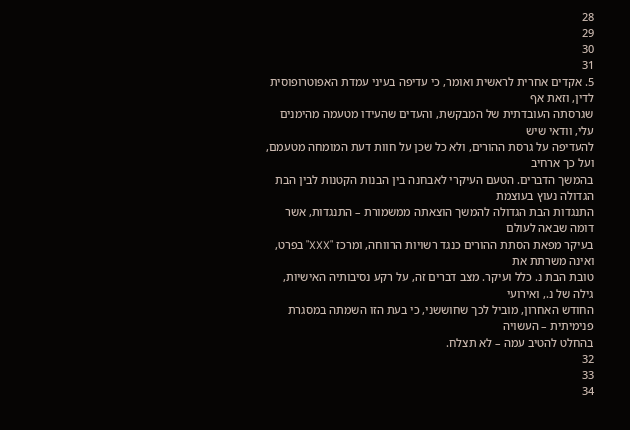28
29
30
31
5. אקדים אחרית לראשית ואומר, כי עדיפה בעיני עמדת האפוטרופוסית לדין, וזאת אף
שגרסתה העובדתית של המבקשת, והעדים שהעידו מטעמה מהימנים עלי, וודאי שיש
להעדיפה על גרסת ההורים, ולא כל שכן על חוות דעת המומחה מטעמם, ועל כך ארחיב
בהמשך הדברים. הטעם העיקרי לאבחנה בין הבנות הקטנות לבין הבת הגדולה נעוץ בעוצמת
התנגדות הבת הגדולה להמשך הוצאתה ממשמורת – התנגדות, אשר דומה שבאה לעולם
בעיקר מפאת הסתת ההורים כנגד רשויות הרווחה, ומרכז "XXX" בפרט, ואינה משרתת את
טובת הבת נ. כלל ועיקר. מצב דברים זה, על רקע נסיבותיה האישיות, גילה של נ., ואירועי
החודש האחרון, מוביל לכך שחוששני, כי בעת הזו השמתה במסגרת פנימיתית – העשויה
בהחלט להטיב עמה – לא תצלח.
32
33
34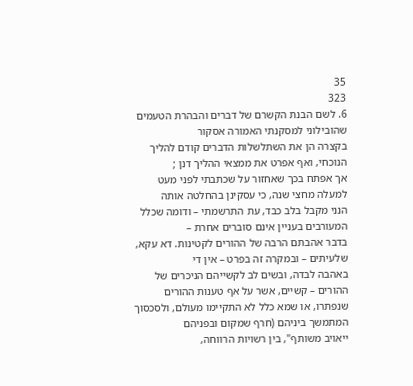35
323
6. לשם הבנת הקשרם של דברים והבהרת הטעמים שהובילוני למסקנתי האמורה אסקור
בקצרה הן את השתלשלות הדברים קודם להליך הנוכחי, ואף אפרט את ממצאי ההליך דנן ;
אך אפתח בכך שאחזור על שכתבתי לפני מעט למעלה מחצי שנה, כי עסקינן בהחלטה אותה
הנני מקבל בלב כבד, עת התרשמתי – ודומה שכלל המעורבים בעניין אינם סוברים אחרת –
בדבר אהבתם הרבה של ההורים לקטינות. דא עקא, שלעיתים – ובמקרה זה בפרט – אין די
באהבה לבדה, ובשים לב לקשייהם הניכרים של ההורים – קשיים, אשר על אף טענות ההורים
שנפתרו, או שמא כלל לא התקיימו מעולם, ולסכסוך המתמשך ביניהם (חרף שמקום ובפניהם
ייאויב משותף", בין רשויות הרווחה,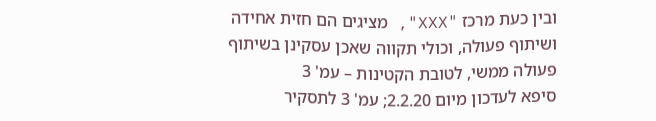ובין כעת מרכז "XXX", מציגים הם חזית אחידה
ושיתוף פעולה, וכולי תקווה שאכן עסקינן בשיתוף פעולה ממשי, לטובת הקטינות – עמ' 3
סיפא לעדכון מיום 2.2.20; עמ' 3 לתסקיר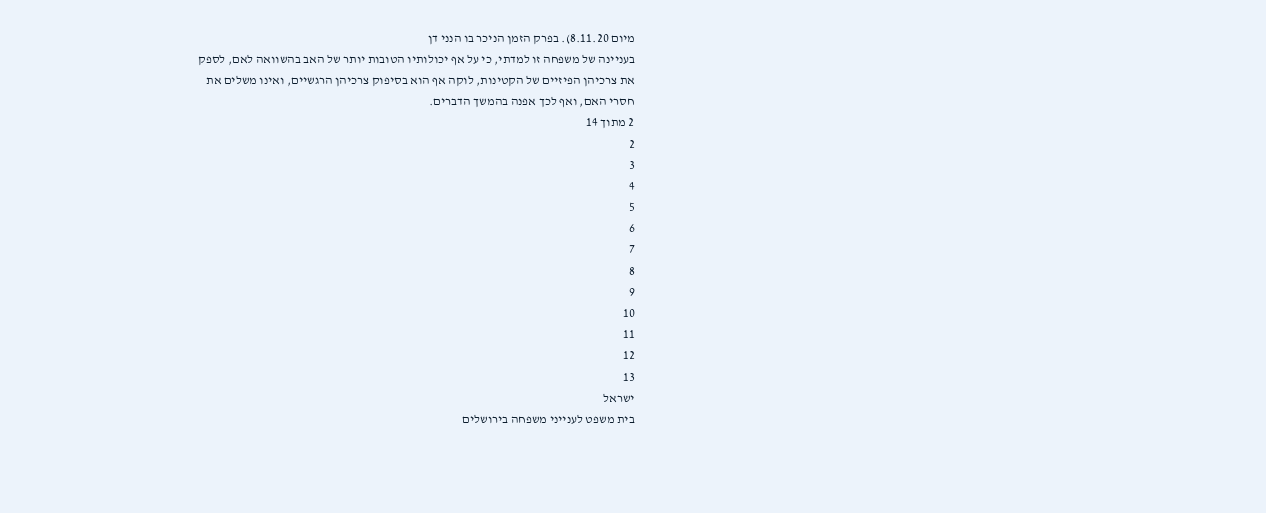מיום 8.11.20). בפרק הזמן הניכר בו הנני דן
בעניינה של משפחה זו למדתי, כי על אף יכולותיו הטובות יותר של האב בהשוואה לאם, לספק
את צרכיהן הפיזיים של הקטינות, לוקה אף הוא בסיפוק צרכיהן הרגשיים, ואינו משלים את
חסרי האם, ואף לכך אפנה בהמשך הדברים.
2 מתוך 14
2
3
4
5
6
7
8
9
10
11
12
13
ישראל
בית משפט לענייני משפחה בירושלים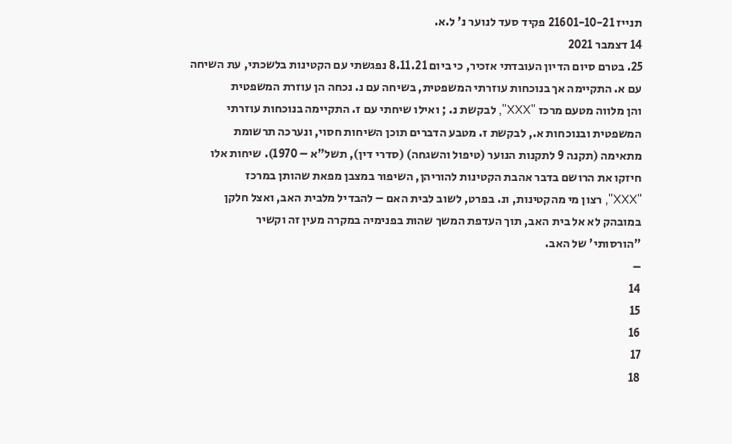תנייז 21601-10-21 פקיד סעד לנוער נ' ל.א.
14 דצמבר 2021
25. בטרם סיום הדיון העובדתי אזכיר, כי ביום 8.11.21 נפגשתי עם הקטינות בלשכתי, עת השיחה
עם א. התקיימה אך בנוכחות עוזרתי המשפטית, בשיחה עם נ. נכחה הן עוזרת המשפטית
והן מלווה מטעם מרכז "XXX", לבקשת נ. ; ואילו שיחתי עם ז. התקיימה בנוכחות עוזרתי
המשפטית ובנוכחות א., לבקשת ז. מטבע הדברים תוכן השיחות חסוי, ונערכה תרשומת
מתאימה (תקנה 9 לתקנות הנוער (טיפול והשגחה) (סדרי דין), תשל"א – 1970). שיחות אלו
חיזקו את הרושם בדבר אהבת הקטינות להוריהן, השיפור במצבן מפאת שהותן במרכז
"XXX", רצון מי מהקטינות, ונ. בפרט, לשוב לבית האם – להבדיל מלבית האב, ואצל חלקן
במובהק לא אל בית האב, תוך העדפת המשך שהות בפנימיה במקרה מעין זה וקשיר
"הורסותי' של האב.
–
14
15
16
17
18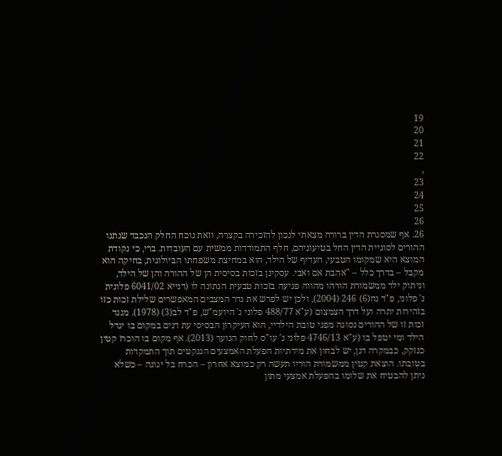19
20
21
22
,
23
24
25
26
26. אף שמסגרת הדין ברורה מצאתי לנכון להזכירה בקצרה, וזאת נוכח החלק הנכבד שנתנו
ההורים לסוגיית הדין החל בטיעוניהם, חלף התמודדות ממשית עם העובדות. ברי, כי נקודת
המוצא היא שמקומו הטבעי, העדיף של הילד, הוא במחיצת משפחתו הביולוגית, בחיקה הוא
מקבל – בדרך כלל – "אהבת אם ואבי. עסקינן בזכות בסיסית הן של ההורה והן של הילד,
וניתוק ילד ממשמורת הורהו מהווה פגיעה בזכות טבעית הנתונה לו (דנייא 6041/02 פלונית
נ' פלוני, פ"ד נח(6) 246 (2004), ולכן יש לפרש את גדר המצבים המאפשרים שלילת זכות כזו
בזהירות יתרה ועל דרך הצמצום (ע"א 488/77 פלוני נ' היועמ"ש, פ"ד לב(3) (1978). מנגד
זכות זו של ההורים נסוגה מפני טובת הילדיי, הוא העיקרון הבסיסי עת דנים במקום בו יגדל
הילד ומי יטפל בו (ע"א 4746/13 פלוני נ' עו"ס לחוק הנוער (2013). אף מקום בו הוכרז קטין
כנזקק, כבמקרה דנן, יש לבחון את מידתיות הפעלת האמצעים הננקטים תוך התמקדות
בטובתו. הוצאת קטין ממשמורת הוריו תעשה רק כמוצא אחרון – הכרח בל יגונה – כשלא
ניתן להבטיח את שלומו בהפעלת אמצעי מתון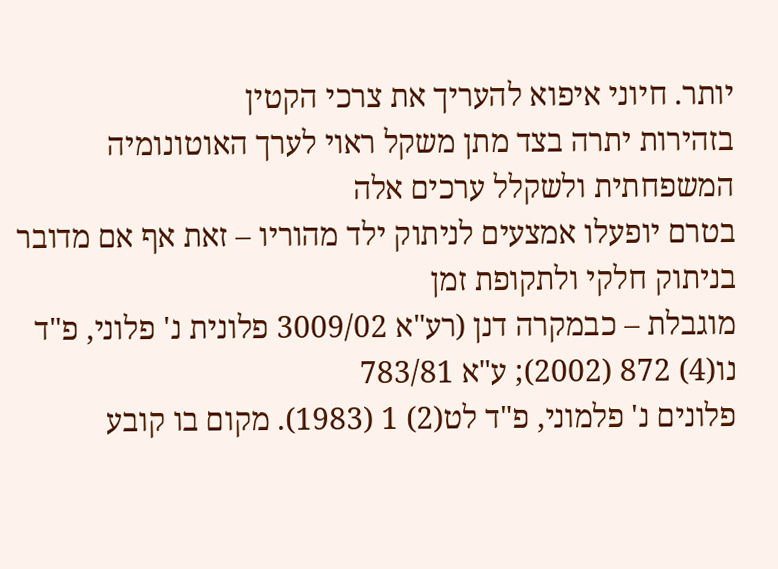יותר. חיוני איפוא להעריך את צרכי הקטין
בזהירות יתרה בצד מתן משקל ראוי לערך האוטונומיה המשפחתית ולשקלל ערכים אלה
בטרם יופעלו אמצעים לניתוק ילד מהוריו – זאת אף אם מדובר בניתוק חלקי ולתקופת זמן
מוגבלת – כבמקרה דנן (רע"א 3009/02 פלונית נ' פלוני, פ"ד נו(4) 872 (2002); ע"א 783/81
פלונים נ' פלמוני, פ"ד לט(2) 1 (1983). מקום בו קובע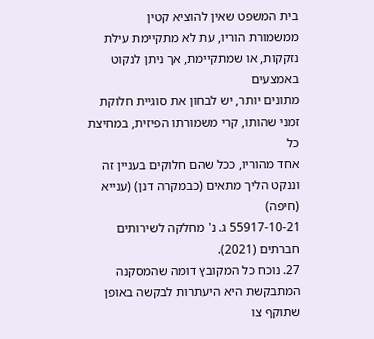בית המשפט שאין להוציא קטין
ממשמורת הוריו, עת לא מתקיימת עילת נזקקות, או שמתקיימת, אך ניתן לנקוט באמצעים
מתונים יותר, יש לבחון את סוגיית חלוקת זמני שהותו, קרי משמורתו הפיזית, במחיצת כל
אחד מהוריו, ככל שהם חלוקים בעניין זה וננקט הליך מתאים (כבמקרה דנן) (ענייא (חיפה)
55917-10-21 ג. נ' מחלקה לשירותים חברתים (2021).
27. נוכח כל המקובץ דומה שהמסקנה המתבקשת היא היעתרות לבקשה באופן שתוקף צו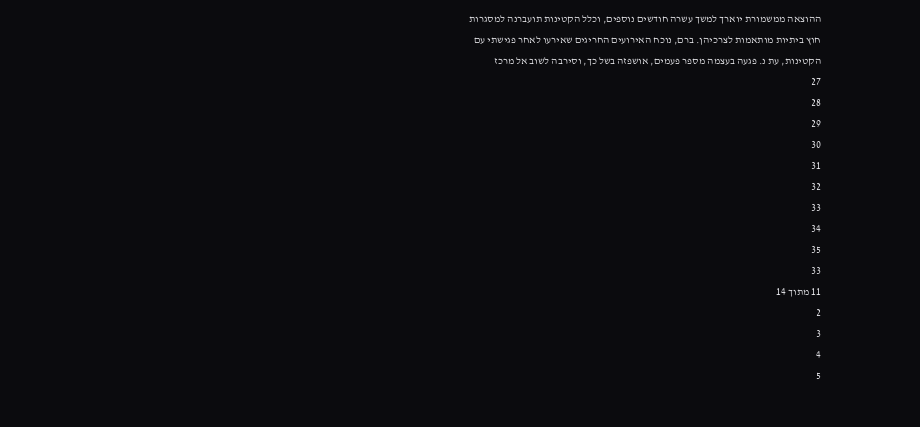ההוצאה ממשמורת יוארך למשך עשרה חודשים נוספים, וכלל הקטינות תועברנה למסגרות
חוץ ביתיות מותאמות לצרכיהן. ברם, נוכח האירועים החריגים שאירעו לאחר פגישתי עם
הקטינות, עת נ. פגעה בעצמה מספר פעמים, אושפזה בשל כך, וסירבה לשוב אל מרכז
27
28
29
30
31
32
33
34
35
33
11 מתוך 14
2
3
4
5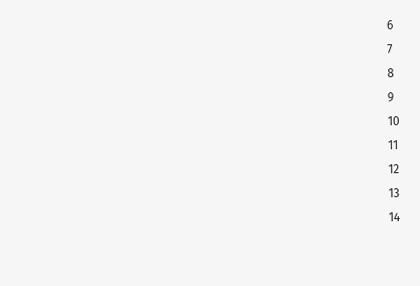6
7
8
9
10
11
12
13
14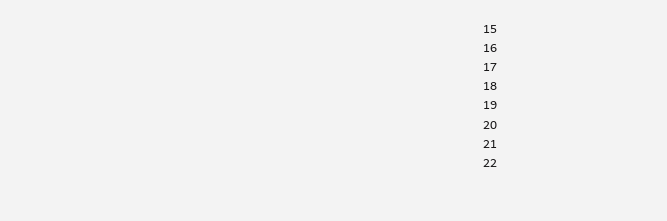15
16
17
18
19
20
21
22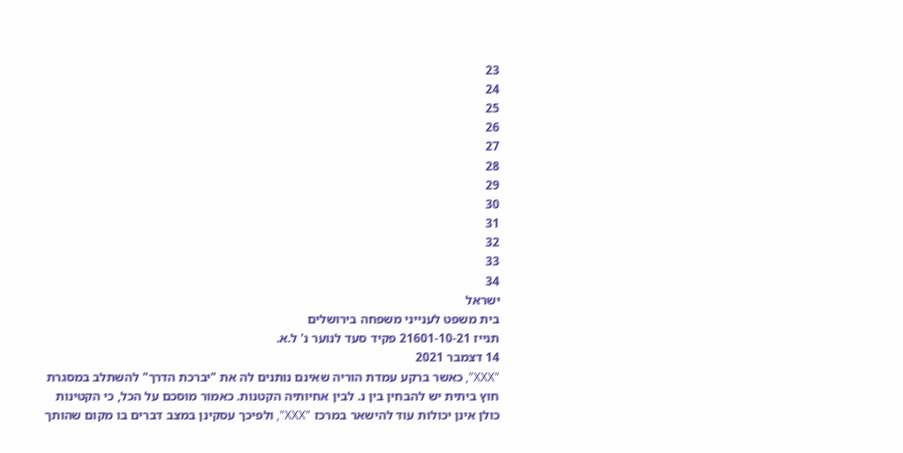23
24
25
26
27
28
29
30
31
32
33
34
ישראל
בית משפט לענייני משפחה בירושלים
תנייז 21601-10-21 פקיד סעד לנוער נ' ל.א.
14 דצמבר 2021
"XXX", כאשר ברקע עמדת הוריה שאינם נותנים לה את "יברכת הדרך" להשתלב במסגרת
חוץ ביתית יש להבחין בין נ. לבין אחיותיה הקטנות. כאמור מוסכם על הכל, כי הקטינות
כולן אינן יכולות עוד להישאר במרכז "XXX", ולפיכך עסקינן במצב דברים בו מקום שהותך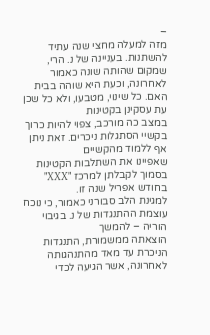–
מזה למעלה מחצי שנה עתיד להשתנות. בעניינה של נ. הרי, שמקום שהותה שונה כאמור
לאחרונה, וכעת היא שוהה בבית האם. כל שינוי, מטבעו, ולא כל שכן עת עסקינן בקטינות
במצב כה מורכב, צפוי להיות כרוך בקשיי הסתגלות ניכרים. זאת ניתן אף ללמוד מהקשיים
שאפיינו את השתלבות הקטינות בסמוך לקבלתן למרכז "XXX" בחודש אפריל שנה זו.
למגינת הלב סבורני כאמור, כי נוכח עוצמת ההתנגדות של נ. בגיבוי הוריה – להמשך
הוצאתה ממשמורת, התנגדות הניכרת עד מאד מהתנהגותה לאחרונה, אשר הגיעה לכדי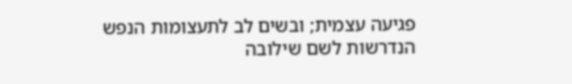פגיעה עצמית; ובשים לב לתעצומות הנפש הנדרשות לשם שילובה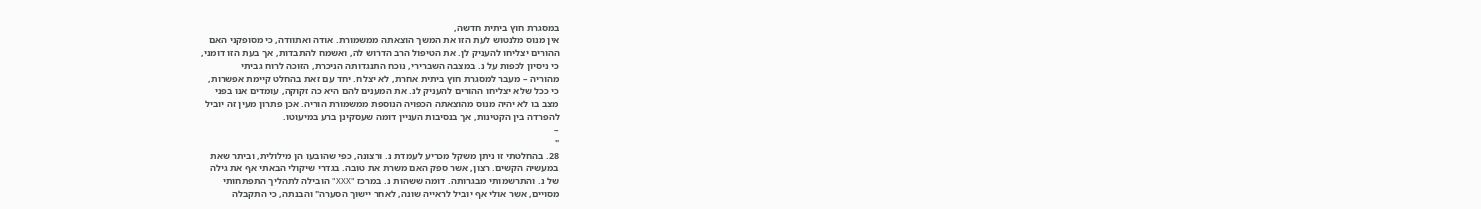במסגרת חוץ ביתית חדשה,
אין מנוס מלנטוש לעת הזו את המשך הוצאתה ממשמורת. אודה ואתוודה, כי מסופקני האם
ההורים יצליחו להעניק לן. את הטיפול הרב הדרוש לה, ואשמח להתבדות, אך בעת הזו דומני,
כי ניסיון לכפות על נ. במצבה השברירי, נוכח התנגדותה הניכרת, הזוכה לרוח גביתי
מהוריה – מעבר למסגרת חוץ ביתית אחרת, לא יצלח. יחד עם זאת בהחלט קיימת אפשרות,
כי ככל שלא יצליחו ההורים להעניק לנ. את המענים להם היא כה זקוקה, עומדים אנו בפני
מצב בו לא יהיה מנוס מהוצאתה הכפויה הנוספת ממשמורת הוריה. אכן פתרון מעין זה יוביל
להפרדה בין הקטינות, אך בנסיבות העניין דומה שעסקינן ברע במיעוטו.
–
"
28. בהחלטתי זו ניתן משקל מכריע לעמדת נ. ורצונה, כפי שהובעו הן מילולית, וביתר שאת
במעשיה הקשים. רצון, אשר ספק האם משרת את טובה. בגדרי שיקולי הבאתי אף את גילה
של נ. והתרשמותי מבגרותה. דומה ששהות נ. במרכז "XXX" הובילה לתהליך התפתחותי
מסויים, אשר אולי אף יוביל לראייה שונה, לאחר יישוך הסערה" והבנתה, כי התקבלה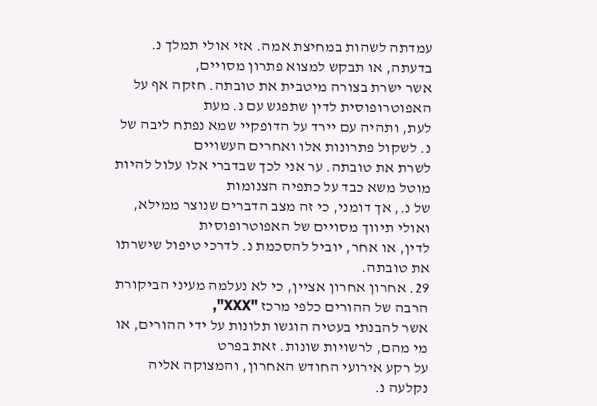עמדתה לשהות במחיצת אמה. אזי אולי תמלך נ. בדעתה, או תבקש למצוא פתרון מסויים,
אשר ישרת בצורה מיטבית את טובתה. חזקה אף על האפוטרופוסית לדין שתפגש עם נ. מעת
לעת, ותהיה עם יירד על הדופקיי שמא נפתח ליבה של נ. לשקול פתרונות אלו ואחרים העשויים
לשרת את טובתה. ער אני לכך שבדברי אלו עלול להיות מוטל משא כבד על כתפיה הצנומות
של נ., אך דומני, כי זה מצב הדברים שנוצר ממילא, ואולי תיווך מסויים של האפוטרופוסית
לדין, או אחר, יוביל להסכמת נ. לדרכי טיפול שישרתו את טובתה.
29. אחרון אחרון אציין, כי לא נעלמה מעיני הביקורת הרבה של ההורים כלפי מרכז "XXX",
אשר להבנתי בעטיה הוגשו תלונות על ידי ההורים, או מי מהם, לרשויות שונות. זאת בפרט
על רקע אירועי החודש האחרון, והמצוקה אליה נקלעה נ.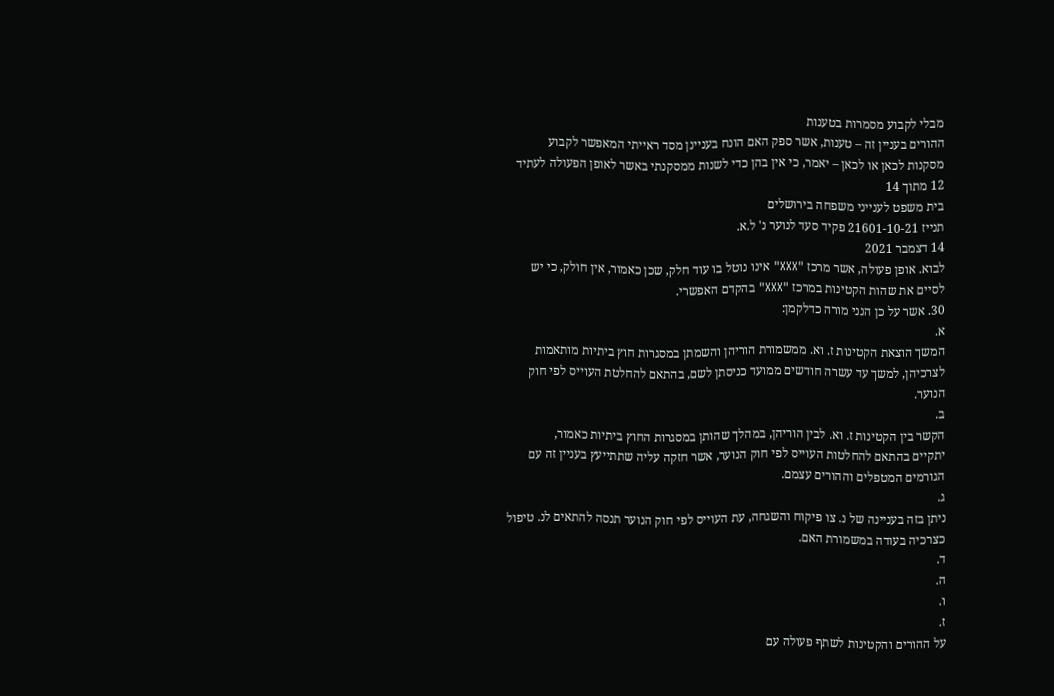מבלי לקבוע מסמרות בטענות
ההורים בעניין זה – טענות, אשר ספק האם הונח בעניינן מסד ראייתי המאפשר לקבוע
מסקנות לכאן או לכאן – יאמר, כי אין בהן כדי לשנות ממסקנתי באשר לאופן הפעולה לעתיד
12 מתוך 14
בית משפט לענייני משפחה בירושלים
תנייז 21601-10-21 פקיד סעד לנוער נ' ל.א.
14 דצמבר 2021
לבוא. אופן פעולה, אשר מרכז "XXX" אינו נוטל בו עוד חלק, שכן כאמור, אין חולק, כי יש
לסיים את שהות הקטינות במרכז "XXX" בהקדם האפשרי.
30. אשר על כן הנני מורה כדלקמן:
א.
המשך הוצאת הקטינות ז. וא. ממשמורת הוריהן והשמתן במסגרות חוץ ביתיות מותאמות
לצרכיהן, למשך עד עשרה חודשים ממועד כניסתן לשם, בהתאם להחלטת העוייס לפי חוק
הנוער.
ב.
הקשר בין הקטינות ז. וא. לבין הוריהן, במהלך שהותן במסגרות החוץ ביתיות כאמור,
יתקיים בהתאם להחלטות העוייס לפי חוק הנוער, אשר חזקה עליה שתתייעץ בעניין זה עם
הגורמים המטפלים וההורים עצמם.
ג.
ניתן בזה בעניינה של נ. צו פיקוח והשגחה, עת העוייס לפי חוק הנוער תנסה להתאים לנ. טיפול
כצרכיה בעודה במשמורת האם.
ד.
ה.
ו.
ז.
על ההורים והקטינות לשתף פעולה עם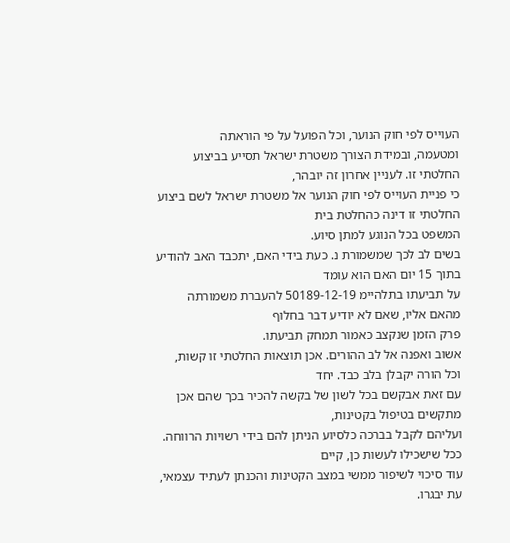העוייס לפי חוק הנוער, וכל הפועל על פי הוראתה
ומטעמה, ובמידת הצורך משטרת ישראל תסייע בביצוע החלטתי זו. לעניין אחרון זה יובהר,
כי פניית העוייס לפי חוק הנוער אל משטרת ישראל לשם ביצוע החלטתי זו דינה כהחלטת בית
המשפט בכל הנוגע למתן סיוע.
בשים לב לכך שמשמורת נ. כעת בידי האם, יתכבד האב להודיע בתוך 15 יום האם הוא עומד
על תביעתו בתלהיימ 50189-12-19 להעברת משמורתה מהאם אליו, שאם לא יודיע דבר בחלוף
פרק הזמן שנקצב כאמור תמחק תביעתו.
אשוב ואפנה אל לב ההורים. אכן תוצאות החלטתי זו קשות, וכל הורה יקבלן בלב כבד. יחד
עם זאת אבקשם בכל לשון של בקשה להכיר בכך שהם אכן מתקשים בטיפול בקטינות,
ועליהם לקבל בברכה כלסיוע הניתן להם בידי רשויות הרווחה. ככל שישכילו לעשות כן, קיים
עוד סיכוי לשיפור ממשי במצב הקטינות והכנתן לעתיד עצמאי, עת יבגרו.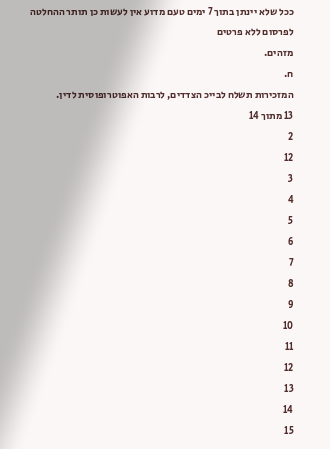ככל שלא יינתן בתוך 7 ימים טעם מדוע אין לעשות כן תותר ההחלטה לפרסום ללא פרטים
מזהים.
ח.
המזכירות תשלח לבייכ הצדדים, לרבות האפוטרופוסית לדין.
13 מתוך 14
2
12
3
4
5
6
7
8
9
10
11
12
13
14
15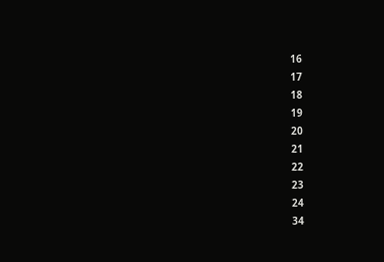16
17
18
19
20
21
22
23
24
34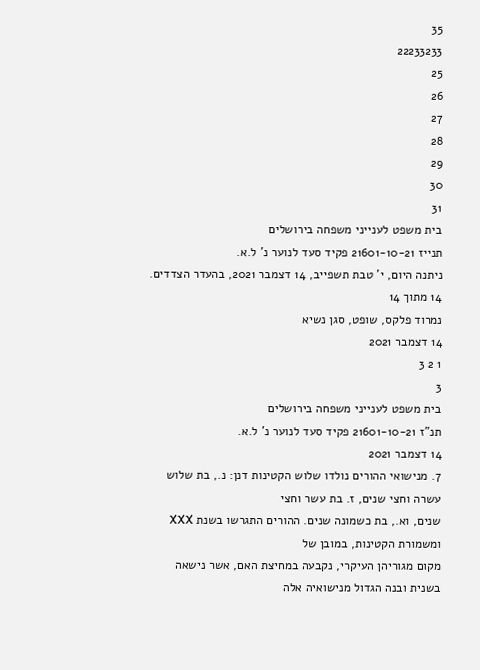35
22233233
25
26
27
28
29
30
31
בית משפט לענייני משפחה בירושלים
תנייז 21601-10-21 פקיד סעד לנוער נ' ל.א.
ניתנה היום, י' טבת תשפייב, 14 דצמבר 2021, בהעדר הצדדים.
14 מתוך 14
נמרוד פלקס, שופט, סגן נשיא
14 דצמבר 2021
1 2 3
3
בית משפט לענייני משפחה בירושלים
תנ"ז 21601-10-21 פקיד סעד לנוער נ' ל.א.
14 דצמבר 2021
7. מנישואי ההורים נולדו שלוש הקטינות דנן: נ., בת שלוש עשרה וחצי שנים, ז. בת עשר וחצי
שנים, וא., בת כשמונה שנים. ההורים התגרשו בשנת XXX ומשמורת הקטינות, במובן של
מקום מגוריהן העיקרי, נקבעה במחיצת האם, אשר נישאה בשנית ובנה הגדול מנישואיה אלה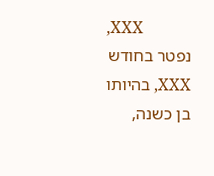,XXX
נפטר בחודש XXX, בהיותו בן כשנה,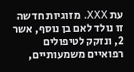עת XXX. מזוגיות חדשה זו נולד לאם בן נוסף, אשר
2, ונזקק לטיפולים רפואיים משמעותיים,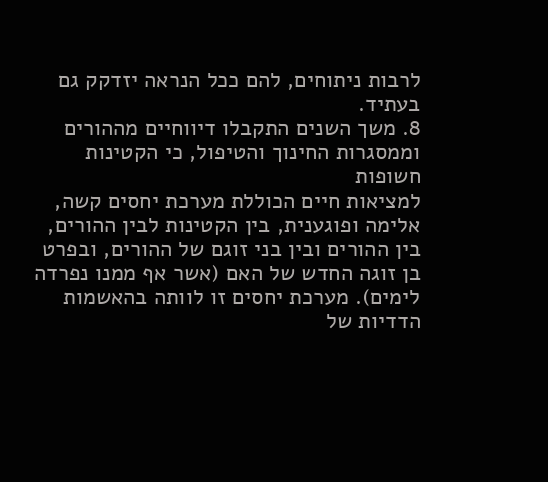לרבות ניתוחים, להם ככל הנראה יזדקק גם
בעתיד.
8. משך השנים התקבלו דיווחיים מההורים וממסגרות החינוך והטיפול, כי הקטינות חשופות
למציאות חיים הכוללת מערכת יחסים קשה, אלימה ופוגענית, בין הקטינות לבין ההורים,
בין ההורים ובין בני זוגם של ההורים, ובפרט בן זוגה החדש של האם (אשר אף ממנו נפרדה
לימים). מערכת יחסים זו לוותה בהאשמות הדדיות של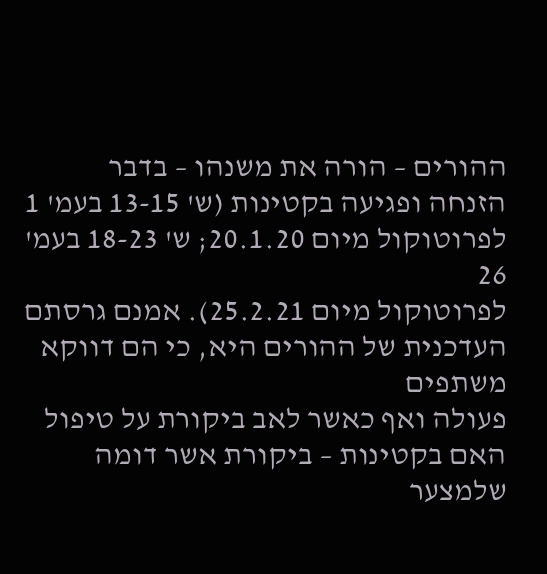ההורים – הורה את משנהו – בדבר
הזנחה ופגיעה בקטינות (ש' 13-15 בעמ' 1 לפרוטוקול מיום 20.1.20; ש' 18-23 בעמ' 26
לפרוטוקול מיום 25.2.21). אמנם גרסתם העדכנית של ההורים היא, כי הם דווקא משתפים
פעולה ואף כאשר לאב ביקורת על טיפול האם בקטינות – ביקורת אשר דומה שלמצער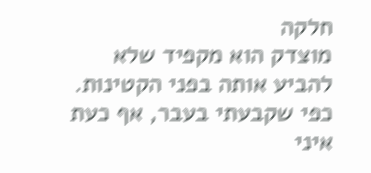חלקה
מוצדק הוא מקפיד שלא להביע אותה בפני הקטינות. כפי שקבעתי בעבר, אף כעת איני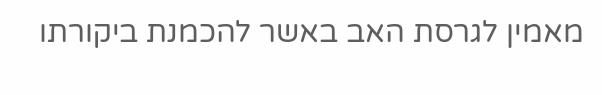מאמין לגרסת האב באשר להכמנת ביקורתו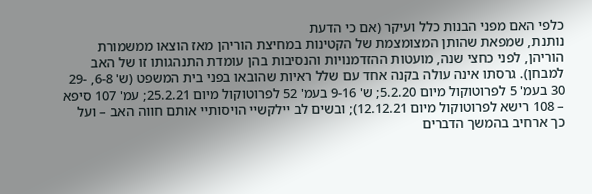כלפי האם מפני הבנות כלל ועיקר (אם כי הדעת
נותנת, שמפאת שהותן המצומצמת של הקטינות במחיצת הוריהן מאז הוצאו ממשמורת
הוריהן, לפני כחצי שנה, מועטות ההזדמנויות והנסיבות בהן עומדת התנהגותו זו של האב
למבחן). גרסתו אינה עולה בקנה אחד עם שלל ראיות שהובאו בפני בית המשפט (ש' 6-8, -29
30 בעמ' 5 לפרוטוקול מיום 5.2.20; ש' 9-16 בעמ' 52 לפרוטוקול מיום 25.2.21; עמ' 107 סיפא
– 108 רישא לפרוטוקול מיום 12.12.21); ובשים לב יילקשיי הויסותיי אותם חווה האב – ועל
כך ארחיב בהמשך הדברים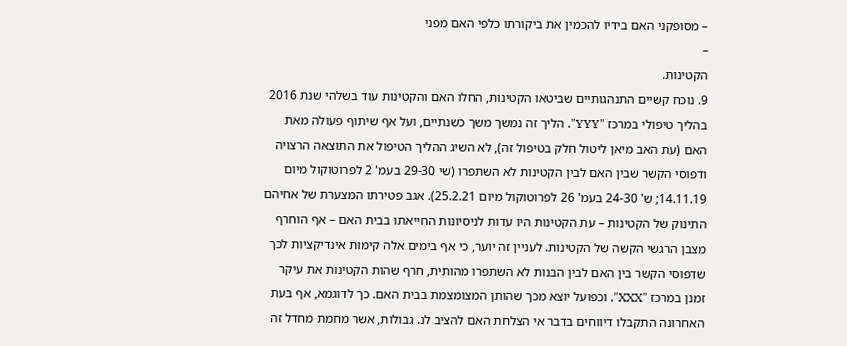– מסופקני האם בידיו להכמין את ביקורתו כלפי האם מפני
–
הקטינות.
9. נוכח קשיים התנהגותיים שביטאו הקטינות, החלו האם והקטינות עוד בשלהי שנת 2016
בהליך טיפולי במרכז "YYY". הליך זה נמשך משך כשנתיים, ועל אף שיתוף פעולה מאת
האם (עת האב מיאן ליטול חלק בטיפול זה), לא השיג ההליך הטיפול את התוצאה הרצויה
ודפוסי הקשר שבין האם לבין הקטינות לא השתפרו (שי 29-30 בעמ' 2 לפרוטוקול מיום
14.11.19; ש' 24-30 בעמ' 26 לפרוטוקול מיום 25.2.21). אגב פטירתו המצערת של אחיהם
התינוק של הקטינות – עת הקטינות היו עדות לניסיונות החייאתו בבית האם – אף הוחרף
מצבן הרגשי הקשה של הקטינות. לעניין זה יוער, כי אף בימים אלה קימות אינדיקציות לכך
שדפוסי הקשר בין האם לבין הבנות לא השתפרו מהותית, חרף שהות הקטינות את עיקר
זמנן במרכז "XXX", וכפועל יוצא מכך שהותן המצומצמת בבית האם. כך לדוגמא, אף בעת
האחרונה התקבלו דיווחים בדבר אי הצלחת האם להציב לנ. גבולות, אשר מחמת מחדל זה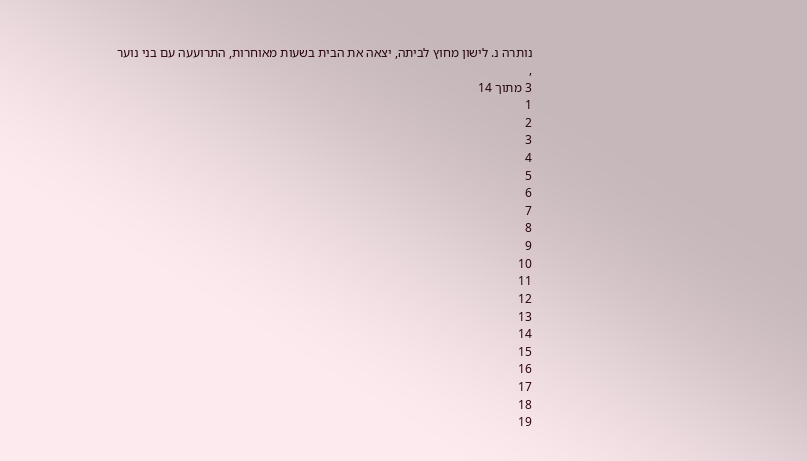נותרה נ. לישון מחוץ לביתה, יצאה את הבית בשעות מאוחרות, התרועעה עם בני נוער
,
3 מתוך 14
1
2
3
4
5
6
7
8
9
10
11
12
13
14
15
16
17
18
19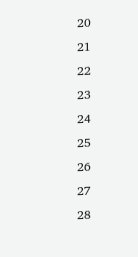20
21
22
23
24
25
26
27
28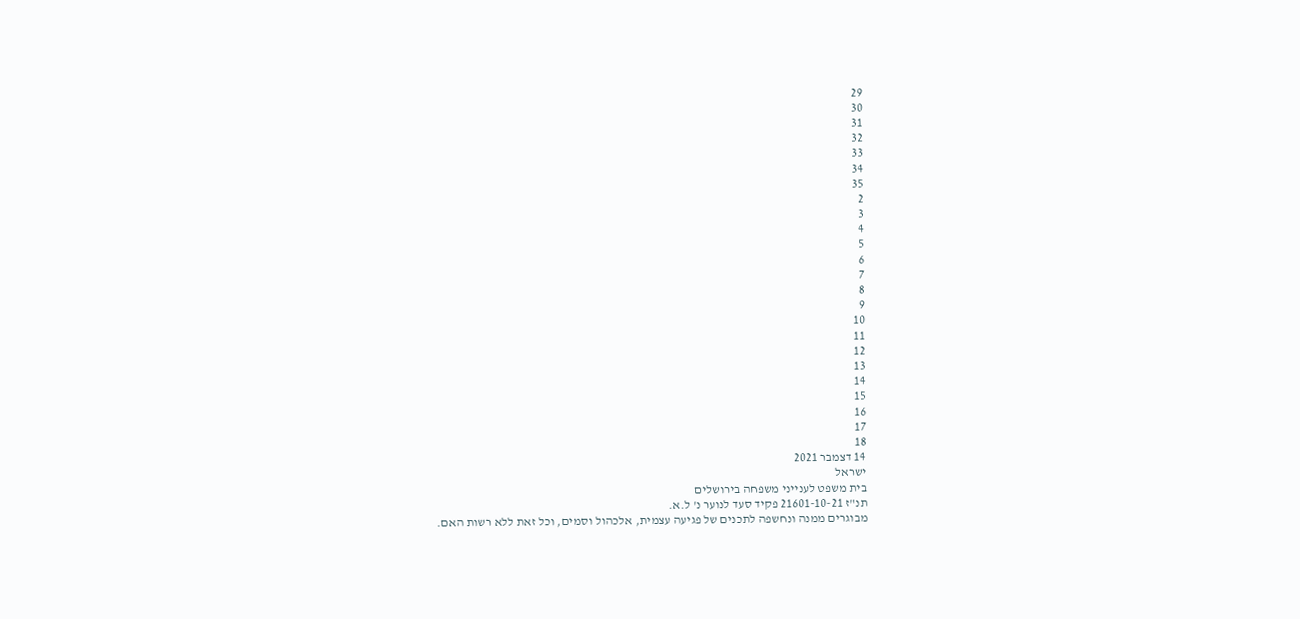29
30
31
32
33
34
35
2
3
4
5
6
7
8
9
10
11
12
13
14
15
16
17
18
14 דצמבר 2021
ישראל
בית משפט לענייני משפחה בירושלים
תנ"ז 21601-10-21 פקיד סעד לנוער נ' ל.א.
מבוגרים ממנה ונחשפה לתכנים של פגיעה עצמית, אלכהול וסמים, וכל זאת ללא רשות האם.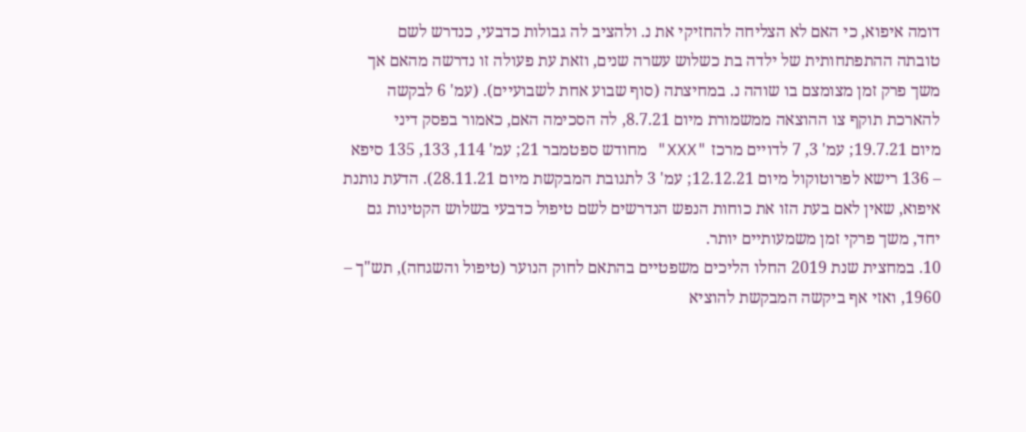דומה איפוא, כי האם לא הצליחה להחזיקי את נ. ולהציב לה גבולות כדבעי, כנדרש לשם
טובתה ההתפתחותית של ילדה בת כשלוש עשרה שנים, וזאת עת פעולה זו נדרשה מהאם אך
משך פרק זמן מצומצם בו שוהה נ. במחיצתה (סוף שבוע אחת לשבועיים). (עמ' 6 לבקשה
להארכת תוקף צו ההוצאה ממשמורת מיום 8.7.21, לה הסכימה האם, כאמור בפסק דיני
מיום 19.7.21; עמ' 3, 7 לדויים מרכז "XXX" מחודש ספטמבר 21; עמ' 114, 133, 135 סיפא
– 136 רישא לפרוטוקול מיום 12.12.21; עמ' 3 לתגובת המבקשת מיום 28.11.21). הדעת נותנת
איפוא, שאין לאם בעת הזו את כוחות הנפש הנדרשים לשם טיפול כדבעי בשלוש הקטינות גם
יחד, משך פרקי זמן משמעותיים יותר.
10. במחצית שנת 2019 החלו הליכים משפטיים בהתאם לחוק הנוער (טיפול והשגחה), תש"ך –
1960, ואזי אף ביקשה המבקשת להוציא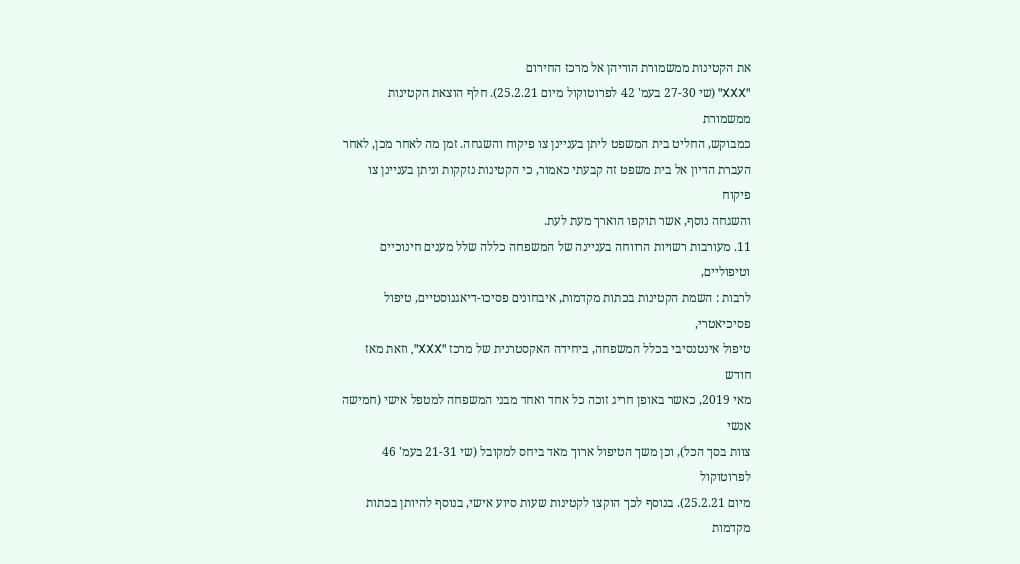את הקטינות ממשמורת הוריהן אל מרכז החירום
"XXX" (שי 27-30 בעמ' 42 לפרוטוקול מיום 25.2.21). חלף הוצאת הקטינות ממשמורת
כמבוקש, החליט בית המשפט ליתן בעניינן צו פיקוח והשגחה. זמן מה לאחר מכן, לאחר
העברת הדיון אל בית משפט זה קבעתי כאמור, כי הקטינות נזקקות וניתן בעניינן צו פיקוח
והשגחה נוסף, אשר תוקפו הוארך מעת לעת.
11. מעורבות רשויות הרווחה בעניינה של המשפחה כללה שלל מענים חינוכיים וטיפוליים,
לרבות : השמת הקטינות בכתות מקדמות, איבחונים פסיכו-דיאגנוסטיים, טיפול פסיכיאטרי,
טיפול אינטנסיבי בכלל המשפחה, ביחידה האקסטרנית של מרכז "XXX", וזאת מאז חודש
מאי 2019, כאשר באופן חריג זוכה כל אחד ואחד מבני המשפחה למטפל אישי (חמישה אנשי
צוות בסך הכל), וכן משך הטיפול ארוך מאד ביחס למקובל (שי 21-31 בעמ' 46 לפרוטוקול
מיום 25.2.21). בנוסף לכך הוקצו לקטינות שעות סיוע אישי, בנוסף להיותן בכתות מקדמות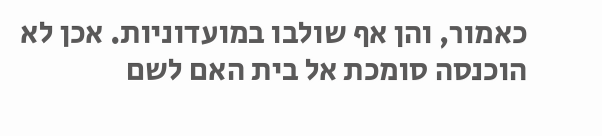כאמור, והן אף שולבו במועדוניות. אכן לא הוכנסה סומכת אל בית האם לשם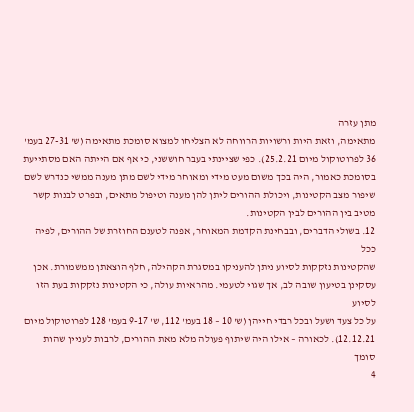מתן עזרה
מתאימה, וזאת היות ורשויות הרווחה לא הצליחו למצוא סומכת מתאימה (ש' 27-31 בעמ'
36 לפרוטוקול מיום 25.2.21). כפי שציינתי בעבר חוששני, כי אף אם הייתה האם מסתייעת
בסומכת כאמור, היה בכך משום מעט מידי ומאוחר מידי לשם מתן מענה ממשי כנדרש לשם
שיפור מצב הקטינות, ויכולת ההורים ליתן להן מענה וטיפול מתאים, ובפרט לבנות קשר
מטיב בין ההורים לבין הקטינות.
12. בשולי הדברים, ובבחינת הקדמת המאוחר, אפנה לטענם החוזרת של ההורים, לפיה ככל
שהקטינות נזקקות לסיוע ניתן להעניקו במסגרת הקהילה, חלף הוצאתן ממשמורת. אכן
עסקינן בטיעון שובה לב, אך שגוי לטעמי. מהראיות עולה, כי הקטינות נזקקות בעת הזו לסיוע
על כל צעד ושעל ובכל רבדי חייהן (ש' 10 – 18 בעמ' 112, ש' 9-17 בעמ' 128 לפרוטוקול מיום
12.12.21). לכאורה – אילו היה שיתוף פעולה מלא מאת ההורים, לרבות לעניין שהות סומך
4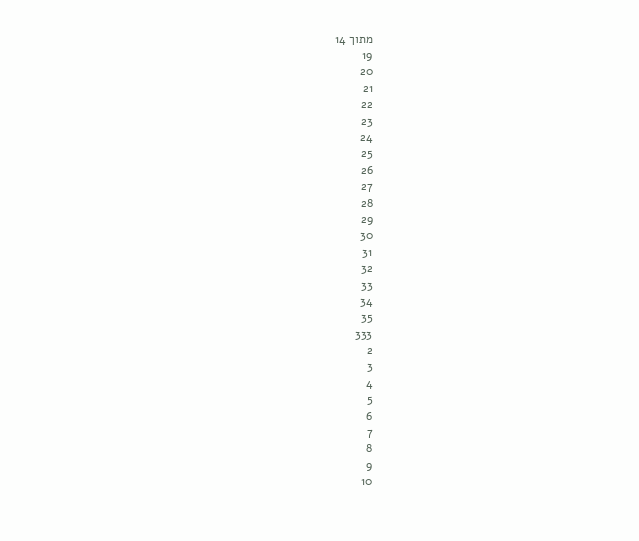מתוך 14
19
20
21
22
23
24
25
26
27
28
29
30
31
32
33
34
35
333
2
3
4
5
6
7
8
9
10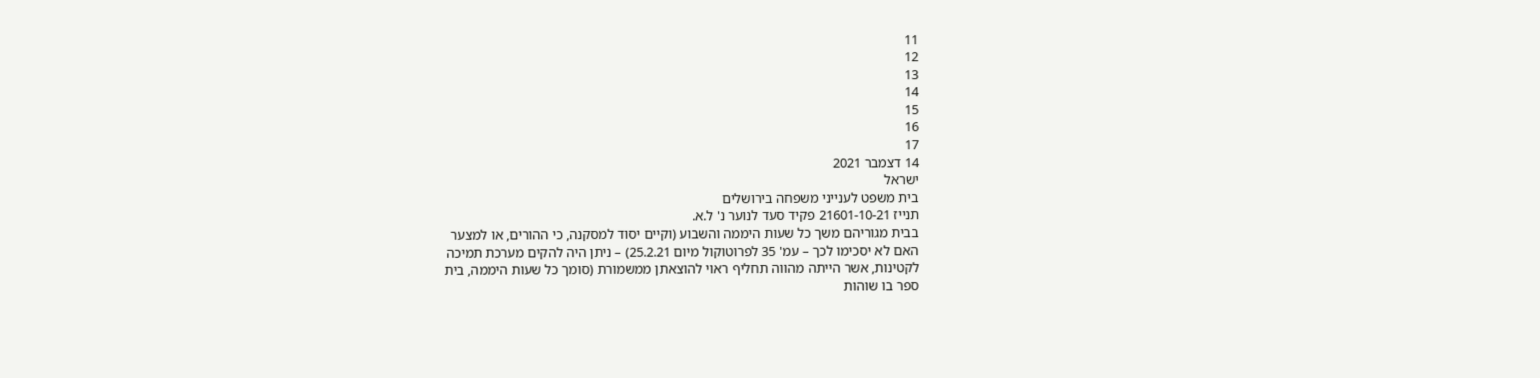11
12
13
14
15
16
17
14 דצמבר 2021
ישראל
בית משפט לענייני משפחה בירושלים
תנייז 21601-10-21 פקיד סעד לנוער נ' ל.א.
בבית מגוריהם משך כל שעות היממה והשבוע (וקיים יסוד למסקנה, כי ההורים, או למצער
האם לא יסכימו לכך – עמ' 35 לפרוטוקול מיום 25.2.21) – ניתן היה להקים מערכת תמיכה
לקטינות, אשר הייתה מהווה תחליף ראוי להוצאתן ממשמורת (סומך כל שעות היממה, בית
ספר בו שוהות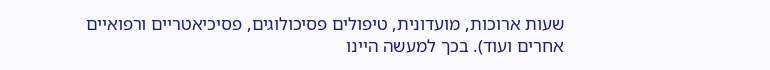שעות ארוכות, מועדונית, טיפולים פסיכולוגים, פסיכיאטריים ורפואיים
אחרים ועוד). בכך למעשה היינו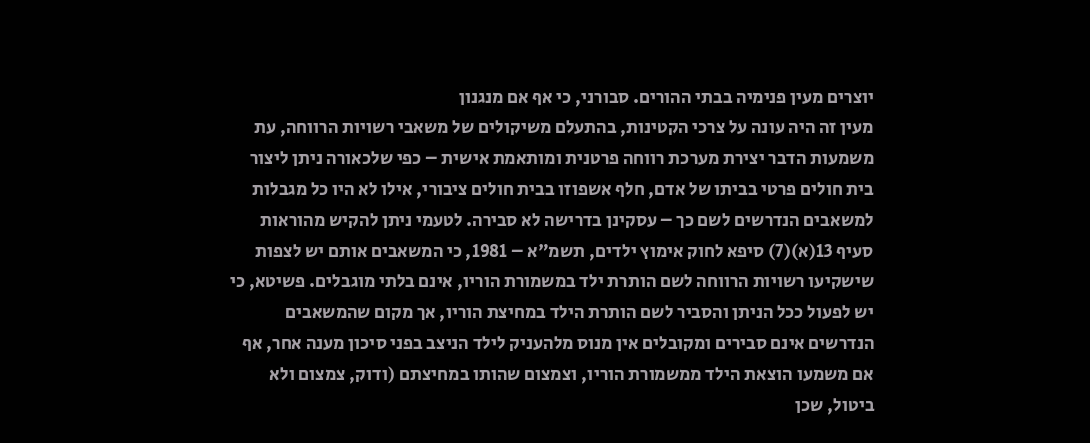יוצרים מעין פנימיה בבתי ההורים. סבורני, כי אף אם מנגנון
מעין זה היה עונה על צרכי הקטינות, בהתעלם משיקולים של משאבי רשויות הרווחה, עת
משמעות הדבר יצירת מערכת רווחה פרטנית ומותאמת אישית – כפי שלכאורה ניתן ליצור
בית חולים פרטי בביתו של אדם, חלף אשפוזו בבית חולים ציבורי, אילו לא היו כל מגבלות
למשאבים הנדרשים לשם כך – עסקינן בדרישה לא סבירה. לטעמי ניתן להקיש מהוראות
סעיף 13(א)(7) סיפא לחוק אימוץ ילדים, תשמ"א – 1981, כי המשאבים אותם יש לצפות
שישקיעו רשויות הרווחה לשם הותרת ילד במשמורת הוריו, אינם בלתי מוגבלים. פשיטא, כי
יש לפעול ככל הניתן והסביר לשם הותרת הילד במחיצת הוריו, אך מקום שהמשאבים
הנדרשים אינם סבירים ומקובלים אין מנוס מלהעניק לילד הניצב בפני סיכון מענה אחר, אף
אם משמעו הוצאת הילד ממשמורת הוריו, וצמצום שהותו במחיצתם (ודוק, צמצום ולא
ביטול, שכן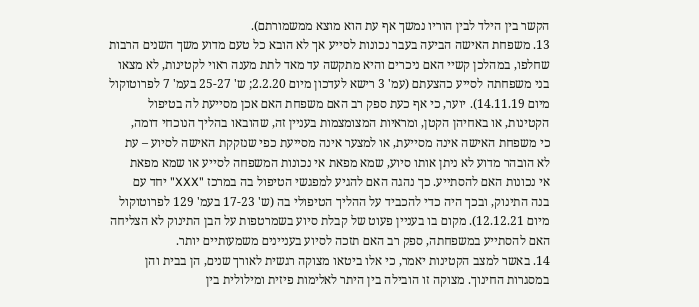הקשר בין הילד לבין הוריו נמשך אף עת הוא מוצא ממשמורתם).
13. משפחת האישה הביעה בעבר נכונות לסייע אך לא הובא כל טעם מדוע משך השנים הרבות
שחלפו, במהלכן קשיי האם ניכרים והיא מתקשה עד מאד לתת מענה ראוי לקטינות, לא מצאו
בני משפחתה לסייע כהצעתם (עמ' 3 רישא לעדכון מיום 2.2.20; ש' 25-27 בעמ' 7 לפרוטוקול
מיום 14.11.19). יוער, כי אף כעת ספק רב האם משפחת האם אכן מסייעת לה בטיפול
הקטינות, או באחיהן הקטן, ומראיות המצומצמות בעניין זה, שהובאו בהליך הנוכחי דומה,
כי משפחת האישה אינה מסייעת, או למצער אינה מסייעת כפי שנזקקת האישה לסיוע – עת
לא הובהר מדוע לא ניתן אותו סיוע, שמא מפאת אי נכונות המשפחה לסייע או שמא מפאת
אי נכונות האם להסתייע. כך נהגה האם להגיע למפגשי הטיפול בה במרכז "XXX" יחד עם
בנה התינוק, ובכך היה כדי להכביד על ההליך הטיפולי בה (ש' 17-23 בעמ' 129 לפרוטוקול
מיום 12.12.21). מקום בו בעניין פעוט של קבלת סיוע בשמרטפות על הבן התינוק לא הצליחה
האם להסתייע במשפחתה, ספק רב האם תזכה לסיוע בעניינים משמעותיים יותר.
14. באשר למצב הקטינות יאמר, כי אלו ביטאו מצוקה רגשית לאורך שנים, הן בבית והן
במסגרות החינוך. מצוקה זו הובילה בין היתר לאלימות פיזית ומילולית בין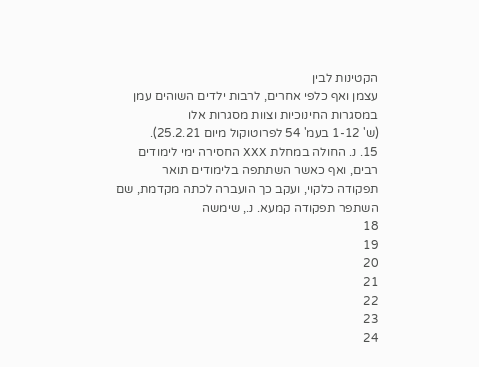הקטינות לבין
עצמן ואף כלפי אחרים, לרבות ילדים השוהים עמן במסגרות החינוכיות וצוות מסגרות אלו
(ש' 1-12 בעמ' 54 לפרוטוקול מיום 25.2.21).
15. נ. החולה במחלת XXX החסירה ימי לימודים רבים, ואף כאשר השתתפה בלימודים תואר
תפקודה כלקוי, ועקב כך הועברה לכתה מקדמת, שם השתפר תפקודה קמעא. נ., שימשה
18
19
20
21
22
23
24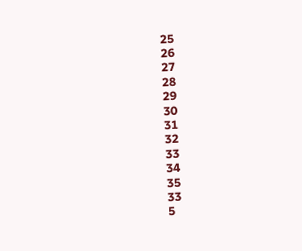25
26
27
28
29
30
31
32
33
34
35
33
5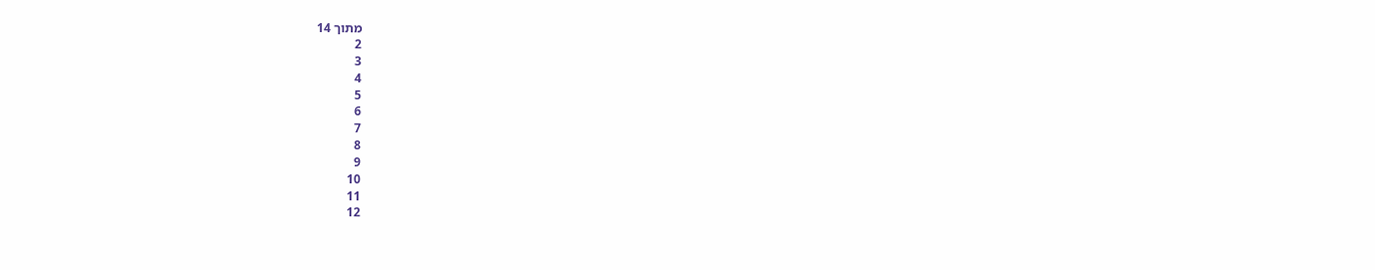מתוך 14
2
3
4
5
6
7
8
9
10
11
12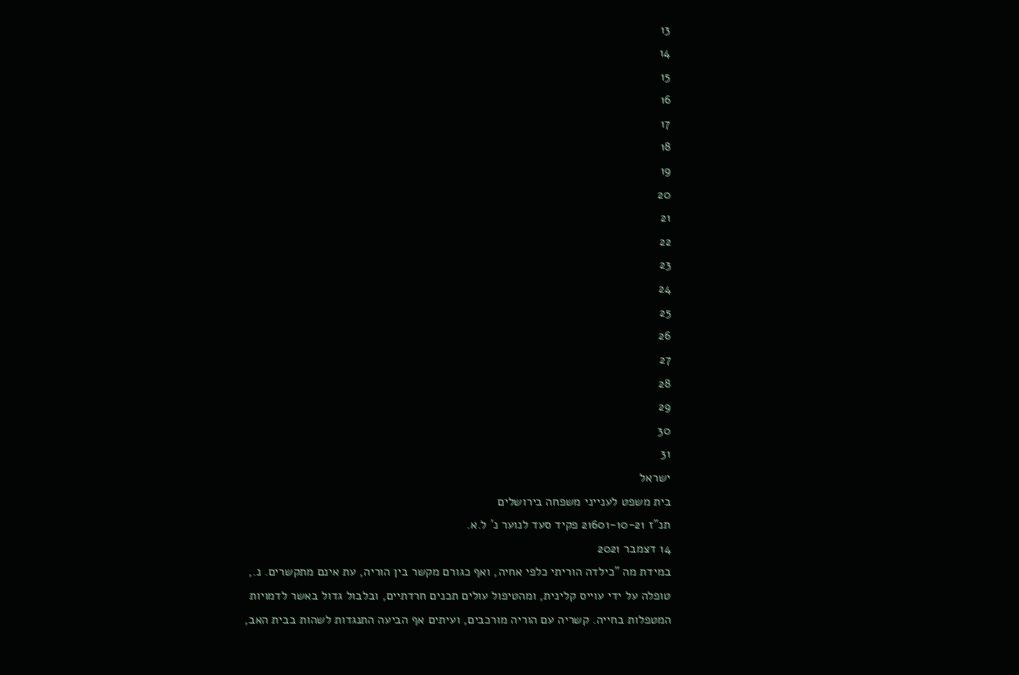13
14
15
16
17
18
19
20
21
22
23
24
25
26
27
28
29
30
31
ישראל
בית משפט לענייני משפחה בירושלים
תנ"ז 21601-10-21 פקיד סעד לנוער נ' ל.א.
14 דצמבר 2021
במידת מה "כילדה הוריתי כלפי אחיה, ואף כגורם מקשר בין הוריה, עת אינם מתקשרים. נ.,
טופלה על ידי עוייס קלינית, ומהטיפול עולים תכנים חרדתיים, ובלבול גדול באשר לדמויות
המטפלות בחייה. קשריה עם הוריה מורכבים, ועיתים אף הביעה התנגדות לשהות בבית האב,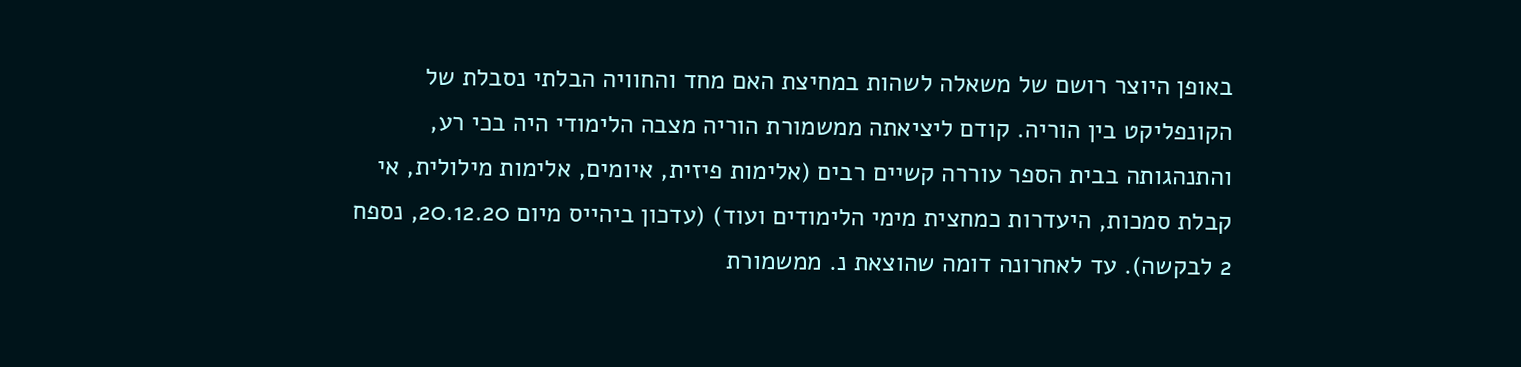באופן היוצר רושם של משאלה לשהות במחיצת האם מחד והחוויה הבלתי נסבלת של
הקונפליקט בין הוריה. קודם ליציאתה ממשמורת הוריה מצבה הלימודי היה בכי רע,
והתנהגותה בבית הספר עוררה קשיים רבים (אלימות פיזית, איומים, אלימות מילולית, אי
קבלת סמכות, היעדרות כמחצית מימי הלימודים ועוד) (עדכון ביהייס מיום 20.12.20, נספח
2 לבקשה). עד לאחרונה דומה שהוצאת נ. ממשמורת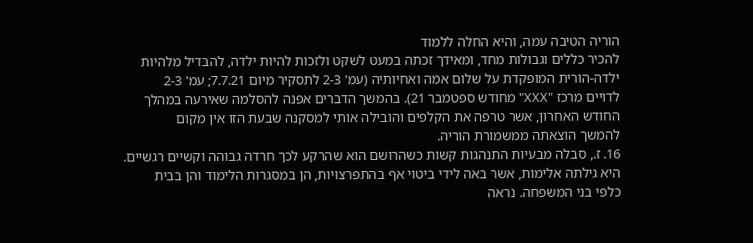הוריה הטיבה עמה, והיא החלה ללמוד
להכיר כללים וגבולות מחד, ומאידך זכתה במעט לשקט ולזכות להיות ילדה, להבדיל מלהיות
ילדה-הורית המופקדת על שלום אמה ואחיותיה (עמ' 2-3 לתסקיר מיום 7.7.21; עמ' 2-3
לדויים מרכז "XXX" מחודש ספטמבר 21). בהמשך הדברים אפנה להסלמה שאירעה במהלך
החודש האחרון, אשר טרפה את הקלפים והובילה אותי למסקנה שבעת הזו אין מקום
להמשך הוצאתה ממשמורת הוריה.
16. ז., סבלה מבעיות התנהגות קשות כשהרושם הוא שהרקע לכך חרדה גבוהה וקשיים רגשיים.
היא גילתה אלימות, אשר באה לידי ביטוי אף בהתפרצויות, הן במסגרות הלימוד והן בבית
כלפי בני המשפחה. נראה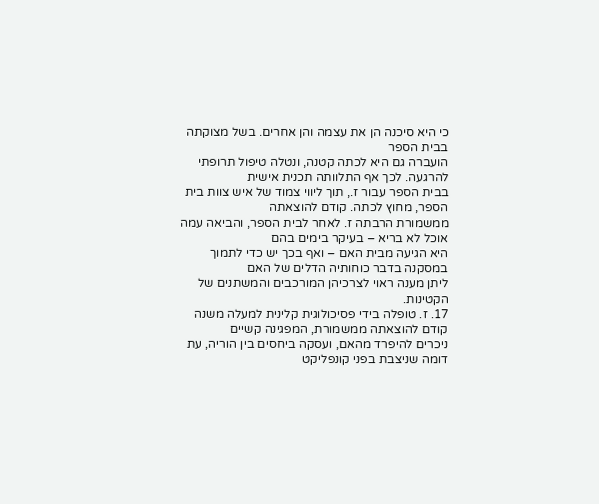כי היא סיכנה הן את עצמה והן אחרים. בשל מצוקתה בבית הספר
הועברה גם היא לכתה קטנה, ונטלה טיפול תרופתי להרגעה. לכך אף התלוותה תכנית אישית
בבית הספר עבור ז., תוך ליווי צמוד של איש צוות בית הספר, מחוץ לכתה. קודם להוצאתה
ממשמורת הרבתה ז. לאחר לבית הספר, והביאה עמה אוכל לא בריא – בעיקר בימים בהם
היא הגיעה מבית האם – ואף בכך יש כדי לתמוך במסקנה בדבר כוחותיה הדלים של האם
ליתן מענה ראוי לצרכיהן המורכבים והמשתנים של הקטינות.
17. ז. טופלה בידי פסיכולוגית קלינית למעלה משנה קודם להוצאתה ממשמורת, המפגינה קשיים
ניכרים להיפרד מהאם, ועסקה ביחסים בין הוריה, עת דומה שניצבת בפני קונפליקט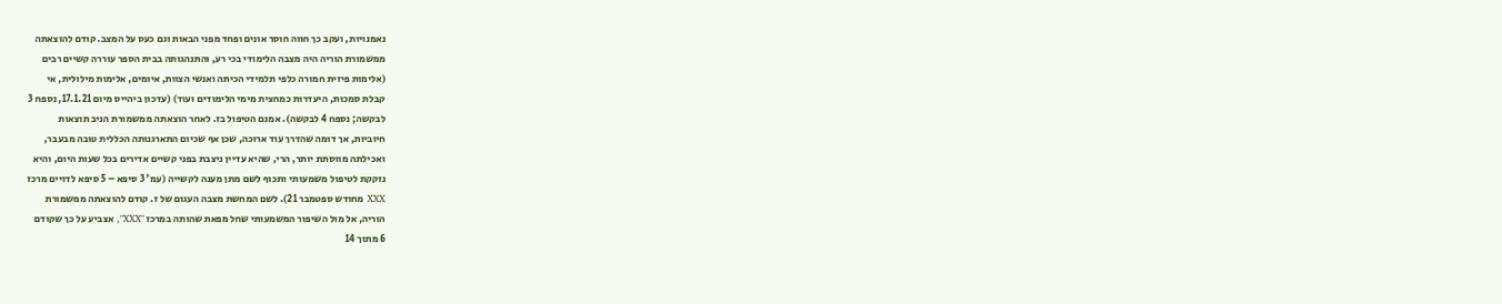נאמנויות, ועקב כך חווה חוסר אונים ופחד מפני הבאות וגם כעס על המצב. קודם להוצאתה
ממשמורת הוריה היה מצבה הלימודי בכי רע, והתנהגותה בבית הספר עוררה קשיים רבים
(אלימות פיזית חמורה כלפי תלמידי הכיתה ואנשי הצוות, איומים, אלימות מילולית, אי
קבלת סמכות, היעדרות כמחצית מימי הלימודים ועוד) (עדכון ביהייס מיום 17.1.21, נספח 3
לבקשה; נספח 4 לבקשה). אמנם הטיפול בז. לאחר הוצאתה ממשמורת הניב תוצאות
חיוביות, אך דומה שהדרך עוד ארוכה, שכן אף שכיום התארגנותה הכללית טובה מבעבר,
ואכילתה מווסתת יותר, הרי, שהיא עדיין ניצבת בפני קשיים אדירים בכל שעות היום, והיא
נזקקת לטיפול משמעותי ותכוף לשם מתן מענה לקשייה (עמ' 3 סיפא – 5 סיפא לדויים מרכז
XXX מחודש ספטמבר 21). לשם המחשת מצבה העגום של ז. קודם להוצאתה ממשמורת
הוריה, אל מול השיפור המשמעותי שחל מפאת שהותה במרכז "XXX", אצביע על כך שקודם
6 מתוך 14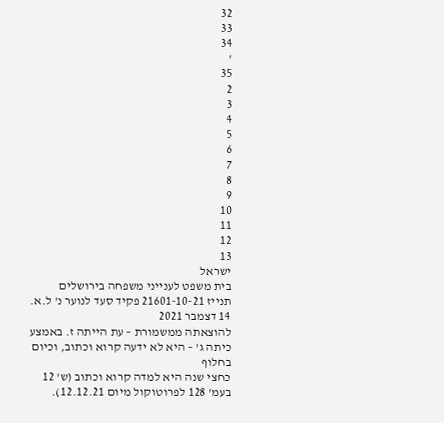32
33
34
'
35
2
3
4
5
6
7
8
9
10
11
12
13
ישראל
בית משפט לענייני משפחה בירושלים
תנייז 21601-10-21 פקיד סעד לנוער נ' ל.א.
14 דצמבר 2021
להוצאתה ממשמורת – עת הייתה ז. באמצע כיתה ג' – היא לא ידעה קרוא וכתוב, וכיום בחלוף
כחצי שנה היא למדה קרוא וכתוב (ש' 12 בעמ' 128 לפרוטוקול מיום 12.12.21).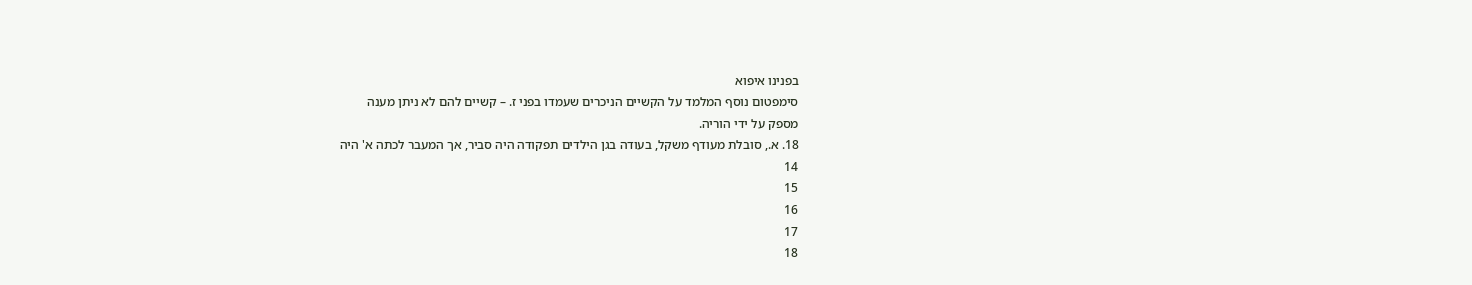בפנינו איפוא
סימפטום נוסף המלמד על הקשיים הניכרים שעמדו בפני ז. – קשיים להם לא ניתן מענה
מספק על ידי הוריה.
18. א., סובלת מעודף משקל, בעודה בגן הילדים תפקודה היה סביר, אך המעבר לכתה א' היה
14
15
16
17
18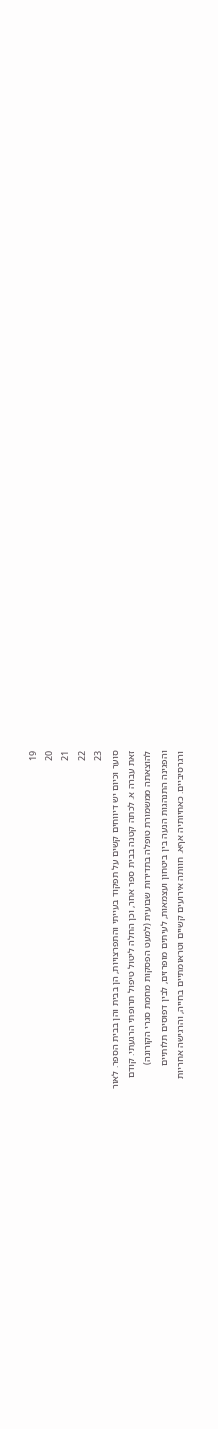19
20
21
22
23
סוער וכיום יש דיווחים קשים על תפקוד בעייתי והתפרצויות, הן בבית והן בבית הספר. לאור
זאת עברה א. לכתה קטנה בבית ספר אחר, וכן החלה ליטול טיפול תרופתי הרגעתי. קודם
להוצאתה ממשמורת טופלה בתדירות שבועית (למעט הפסקות מחמת סגרי הקורונה)
והפגינה התנהגות הנעה בין ביטחון ועצמאות, לעיתים מופרזים, לבין דפוסים תלותיים
ורגרסיביים. כאחיותיה אףא. חוותה אירועים קשיים וטראומתיים בחייה, והרגישה אחריות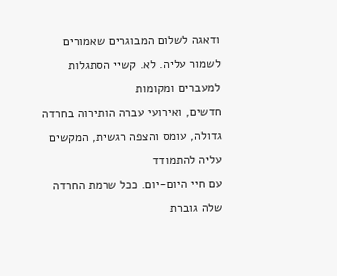ודאגה לשלום המבוגרים שאמורים לשמור עליה. לא. קשיי הסתגלות למעברים ומקומות
חדשים, ואירועי עברה הותירוה בחרדה גדולה, עומס והצפה רגשית, המקשים עליה להתמודד
עם חיי היום-יום. ככל שרמת החרדה שלה גוברת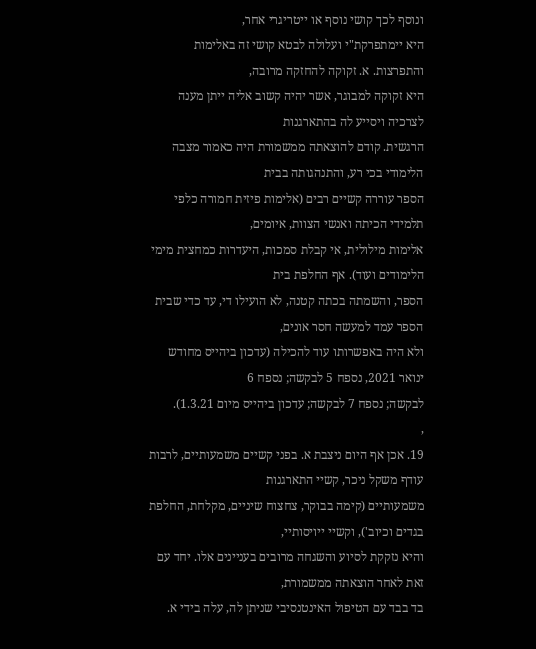ונוסף לכך קושי נוסף או ייטריגרי אחר,
היא יימתפרקת"י ועלולה לבטא קושי זה באלימות והתפרצות. א. זקוקה להחזקה מרובה,
היא זקוקה למבוגר, אשר יהיה קשוב אליה ייתן מענה לצרכיה ויסייע לה בהתארגנות
הרגשית. קודם להוצאתה ממשמורת היה כאמור מצבה הלימודי בכי רע, והתנהגותה בבית
הספר עוררה קשיים רבים (אלימות פיזית חמורה כלפי תלמידי הכיתה ואנשי הצוות, איומים,
אלימות מילולית, אי קבלת סמכות, היעדרות כמחצית מימי הלימודים ועוד). אף החלפת בית
הספר, והשמתה בכתה קטנה, לא הועילו די, עד כדי שבית הספר עמד למעשה חסר אונים,
ולא היה באפשרותו עוד להכילה (עדכון ביהייס מחודש ינואר 2021, נספח 5 לבקשה; נספח 6
לבקשה; נספח 7 לבקשה; עדכון ביהייס מיום 1.3.21).
,
19. אכן אף היום ניצבת א. בפני קשיים משמעותיים, לרבות עודף משקל ניכר, קשיי התארגנות
משמעותיים (קימה בבוקר, צחצוח שיניים, מקלחת, החלפת בגדים וכיוב'), וקשיי ייויסותיי,
והיא נזקקת לסיוע והשגחה מרובים בעניינים אלו. יחד עם זאת לאחר הוצאתה ממשמורת,
בד בבד עם הטיפול האינטנסיבי שניתן לה, עלה בידי א.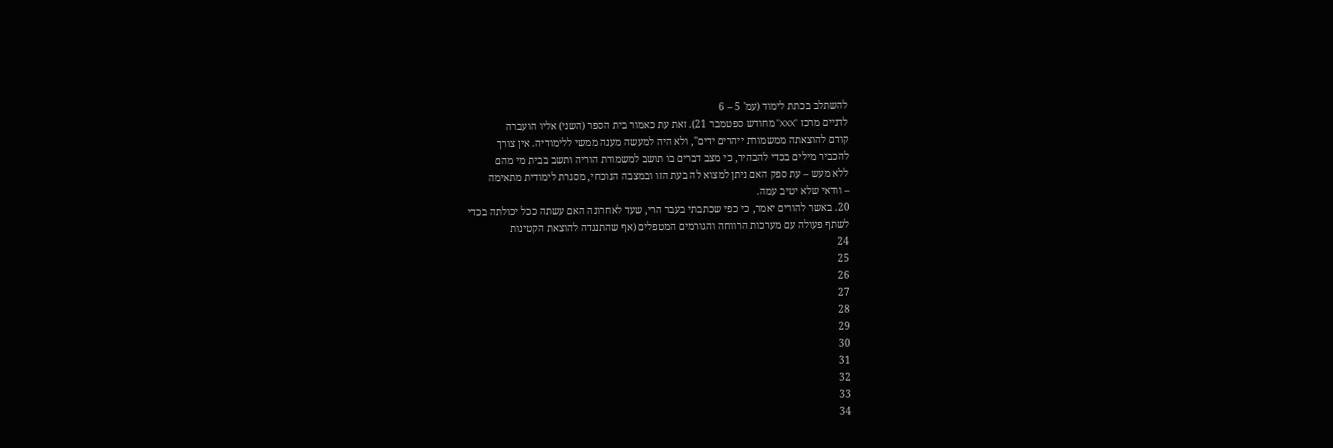להשתלב בכתת לימוד (עמ' 5 – 6
לדניים מרכז "XXX" מחודש ספטמבר 21). זאת עת כאמור בית הספר (השני) אליו הועברה
קודם להוצאתה ממשמורת ייהרים ידים", ולא היה למעשה מענה ממשי ללימודיה. אין צורך
להכביר מילים בכדי להבהיר, כי מצב דברים בו תושב למשמורת הוריה ותשב בבית מי מהם
ללא מעש – עת ספק האם ניתן למצוא לה בעת הזו ובמצבה הנוכחי, מסגרת לימודית מתאימה
– וודאי שלא יטיב עמה.
20. באשר להורים יאמר, כי כפי שכתבתי בעבר הרי, שעד לאחרונה האם עשתה ככל יכולתה בכדי
לשתף פעולה עם מערכות הרווחה והגורמים המטפלים (אף שהתנגדה להוצאת הקטינות
24
25
26
27
28
29
30
31
32
33
34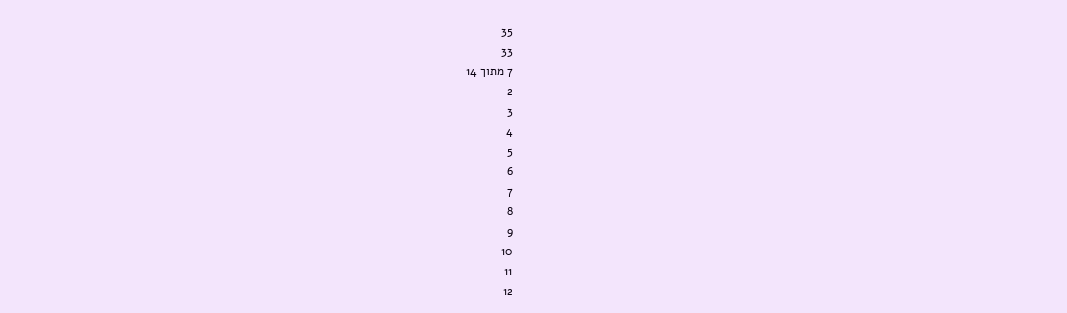35
33
7 מתוך 14
2
3
4
5
6
7
8
9
10
11
12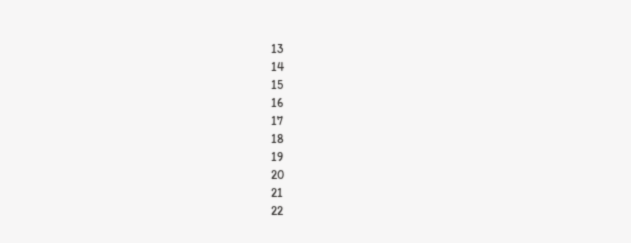13
14
15
16
17
18
19
20
21
22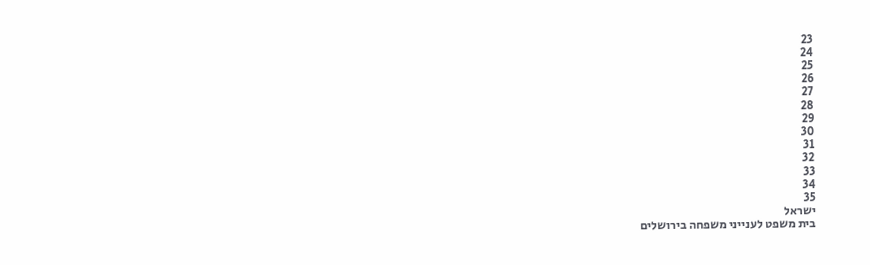23
24
25
26
27
28
29
30
31
32
33
34
35
ישראל
בית משפט לענייני משפחה בירושלים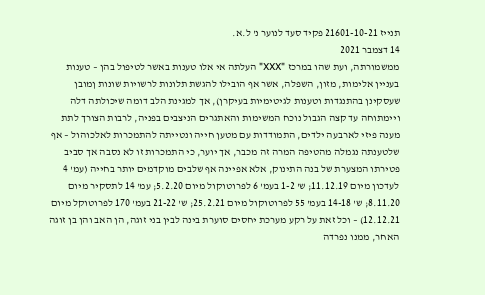תנייז 21601-10-21 פקיד סעד לנוער נ' ל.א.
14 דצמבר 2021
ממשמורתה, ועת שהו במרכז "XXX" העלתה אי אלו טענות באשר לטיפול בהן – טענות
בעניין אלימות, מזון, השפלה, אשר אף הובילו להגשת תלונות לרשויות שונות ןמובן
שעסקינן בהתנגדות וטענות לגיטימיות בעיקרן), אך למגינת הלב דומה שיכולתה דלה
ויימתוחה עד קצה הגבול נוכח המשימות והאתגרים הניצבים בפניה, לרבות הצורך לתת
מענה פיזי לארבעה ילדים, התמודדות עם מטען חייה ונטייתה להתמכרות לאלכוהול – אף
שלטענתה נגמלה מהטיפה המרה זה מכבר, אך יוער, כי התמכרות זו לא נסבה אך סביב
פטירתו המצערת של בנה התינוק, אלא אפיינה אף שלבים מוקדמים יותר בחייה (עמ' 4
לעדכון מיום 11.12.19; ש' 1-2 בעמ' 6 לפרוטוקול מיום 5.2.20; עמ' 14 לתסקיר מיום
8.11.20; ש' 14-18 בעמ' 55 לפרוטוקול מיום 25.2.21; ש' 21-22 בעמ' 170 לפרוטוקל מיום
12.12.21) – וכל זאת על רקע מערכת יחסים סוערת בינה לבין בני זוגה, הן האב והן בן זוגה
האחר, ממנו נפרדה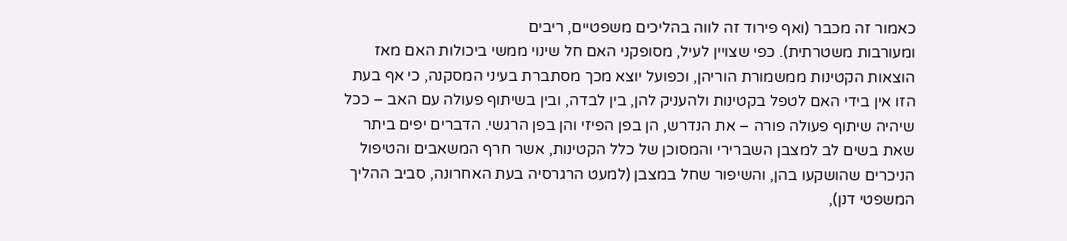כאמור זה מכבר (ואף פירוד זה לווה בהליכים משפטיים, ריבים
ומעורבות משטרתית). כפי שצויין לעיל, מסופקני האם חל שינוי ממשי ביכולות האם מאז
הוצאות הקטינות ממשמורת הוריהן, וכפועל יוצא מכך מסתברת בעיני המסקנה, כי אף בעת
הזו אין בידי האם לטפל בקטינות ולהעניק להן, בין לבדה, ובין בשיתוף פעולה עם האב – ככל
שיהיה שיתוף פעולה פורה – את הנדרש, הן בפן הפיזי והן בפן הרגשי. הדברים יפים ביתר
שאת בשים לב למצבן השברירי והמסוכן של כלל הקטינות, אשר חרף המשאבים והטיפול
הניכרים שהושקעו בהן, והשיפור שחל במצבן (למעט הרגרסיה בעת האחרונה, סביב ההליך
המשפטי דנן),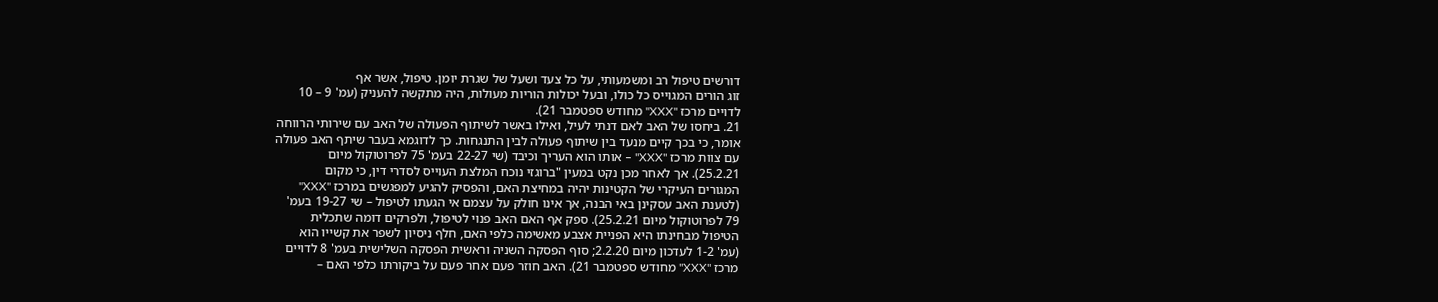דורשים טיפול רב ומשמעותי, על כל צעד ושעל של שגרת יומן. טיפול, אשר אף
זוג הורים המגוייס כל כולו, ובעל יכולות הוריות מעולות, היה מתקשה להעניק (עמ' 9 – 10
לדויים מרכז "XXX" מחודש ספטמבר 21).
21. ביחסו של האב לאם דנתי לעיל, ואילו באשר לשיתוף הפעולה של האב עם שירותי הרווחה
אומר, כי בכך קיים מנעד בין שיתוף פעולה לבין התנגחות. כך לדוגמא בעבר שיתף האב פעולה
עם צוות מרכז "XXX" – אותו הוא העריך וכיבד (שי 22-27 בעמ' 75 לפרוטוקול מיום
25.2.21). אך לאחר מכן נקט במעין "ברוגזי נוכח המלצת העוייס לסדרי דין, כי מקום
המגורים העיקרי של הקטינות יהיה במחיצת האם, והפסיק להגיע למפגשים במרכז "XXX"
(לטענת האב עסקינן באי הבנה, אך אינו חולק על עצמם אי הגעתו לטיפול – שי 19-27 בעמ'
79 לפרוטוקול מיום 25.2.21). ספק אף האם האב פנוי לטיפול, ולפרקים דומה שתכלית
הטיפול מבחינתו היא הפניית אצבע מאשימה כלפי האם, חלף ניסיון לשפר את קשייו הוא
(עמ' 1-2 לעדכון מיום 2.2.20; סוף הפסקה השניה וראשית הפסקה השלישית בעמ' 8 לדויים
מרכז "XXX" מחודש ספטמבר 21). האב חוזר פעם אחר פעם על ביקורתו כלפי האם –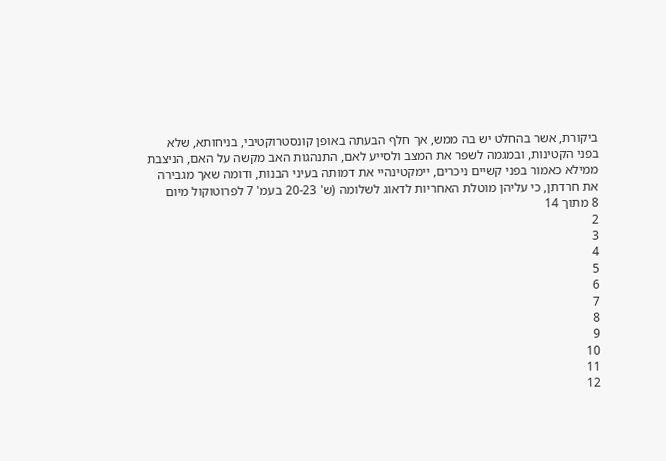ביקורת, אשר בהחלט יש בה ממש, אך חלף הבעתה באופן קונסטרוקטיבי, בניחותא, שלא
בפני הקטינות, ובמגמה לשפר את המצב ולסייע לאם, התנהגות האב מקשה על האם, הניצבת
ממילא כאמור בפני קשיים ניכרים, יימקטינהיי את דמותה בעיני הבנות, ודומה שאך מגבירה
את חרדתן, כי עליהן מוטלת האחריות לדאוג לשלומה (ש' 20-23 בעמ' 7 לפרוטוקול מיום
8 מתוך 14
2
3
4
5
6
7
8
9
10
11
12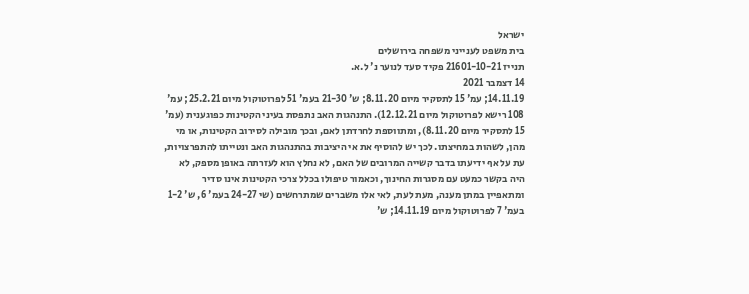ישראל
בית משפט לענייני משפחה בירושלים
תנייז 21601-10-21 פקיד סעד לנוער נ' ל.א.
14 דצמבר 2021
14.11.19; עמ' 15 לתסקיר מיום 8.11.20; ש' 21-30 בעמ' 51 לפרוטוקול מיום 25.2.21; עמ'
108 רישא לפרוטוקול מיום 12.12.21). התנהגות האב נתפסת בעיני הקטינות כפוגענית (עמ'
15 לתסקיר מיום 8.11.20), ומתווספת לחרדתן לאם, ובכך מובילה לסירוב הקטינות, או מי
מהן, לשהות במחיצתו. לכך יש להוסיף את אי היציבות בהתנהגות האב ונטייתו להתפרצויות,
עת על אף ידיעתו בדבר קשייה המרובים של האם, לא נחלץ הוא לעזרתה באופן מספק, לא
היה בקשר כמעט עם מסגרות החינוך, וכאמור טיפולו בכלל צרכי הקטינות אינו סדיר
ומתאפיין במתן מענה, מעת לעת, לאי אלו משברים שמתרחשים (שי 24-27 בעמ' 6, ש' 1-2
בעמ' 7 לפרוטוקול מיום 14.11.19; ש'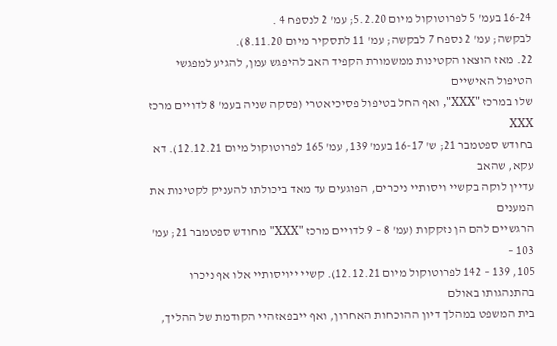16-24 בעמ' 5 לפרוטוקול מיום 5.2.20; עמ' 2 לנספח 4 .
לבקשה; עמ' 2 נספח 7 לבקשה; עמ' 11 לתסקיר מיום 8.11.20).
22. מאז הוצאו הקטינות ממשמורת הקפיד האב להיפגש עמן, להגיע למפגשי הטיפול האישיים
שלו במרכז "XXX", ואף החל בטיפול פסיכיאטרי (פסקה שניה בעמ' 8 לדויים מרכז XXX
בחודש ספטמבר 21; ש' 16-17 בעמ' 139, עמ' 165 לפרוטוקול מיום 12.12.21). דא עקא, שהאב
עדיין לוקה בקשיי ויסותיי ניכרים, הפוגעים עד מאד ביכולתו להעניק לקטינות את המענים
הרגשיים להם הן נזקקות (עמ' 8 – 9 לדויים מרכז "XXX" מחודש ספטמבר 21; עמ' 103 –
105, 139 – 142 לפרוטוקול מיום 12.12.21). קשיי ייויסותיי אלו אף ניכרו בהתנהגותו באולם
בית המשפט במהלך דיון ההוכחות האחרון, ואף ייבפאזהיי הקודמת של ההליך,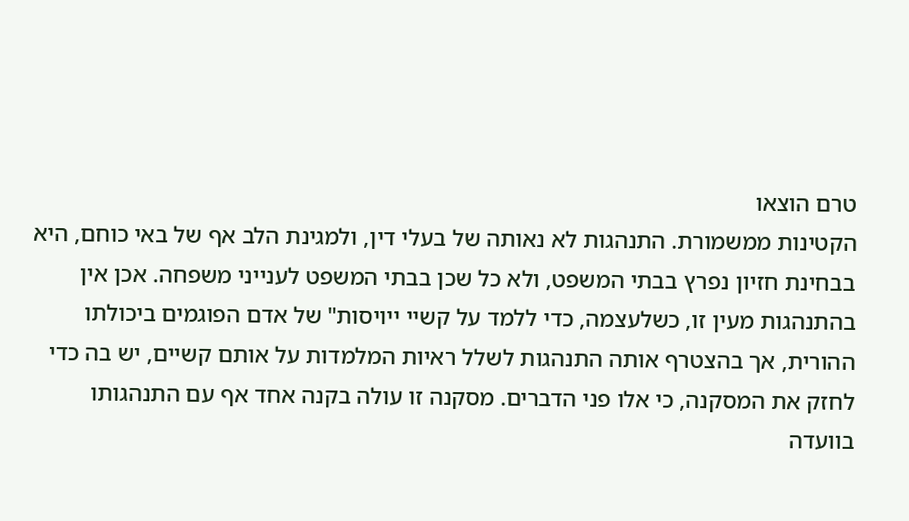טרם הוצאו
הקטינות ממשמורת. התנהגות לא נאותה של בעלי דין, ולמגינת הלב אף של באי כוחם, היא
בבחינת חזיון נפרץ בבתי המשפט, ולא כל שכן בבתי המשפט לענייני משפחה. אכן אין
בהתנהגות מעין זו, כשלעצמה, כדי ללמד על קשיי ייויסות" של אדם הפוגמים ביכולתו
ההורית, אך בהצטרף אותה התנהגות לשלל ראיות המלמדות על אותם קשיים, יש בה כדי
לחזק את המסקנה, כי אלו פני הדברים. מסקנה זו עולה בקנה אחד אף עם התנהגותו בוועדה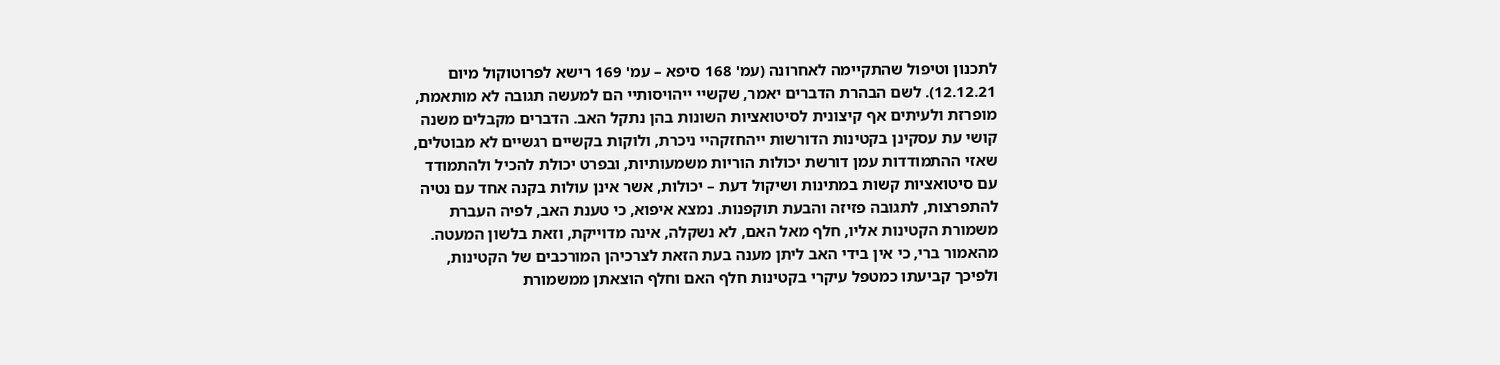לתכנון וטיפול שהתקיימה לאחרונה (עמ' 168 סיפא – עמ' 169 רישא לפרוטוקול מיום
12.12.21). לשם הבהרת הדברים יאמר, שקשיי ייהויסותיי הם למעשה תגובה לא מותאמת,
מופרזת ולעיתים אף קיצונית לסיטואציות השונות בהן נתקל האב. הדברים מקבלים משנה
קושי עת עסקינן בקטינות הדורשות ייהחזקהיי ניכרת, ולוקות בקשיים רגשיים לא מבוטלים,
שאזי ההתמודדות עמן דורשת יכולות הוריות משמעותיות, ובפרט יכולת להכיל ולהתמודד
עם סיטואציות קשות במתינות ושיקול דעת – יכולות, אשר אינן עולות בקנה אחד עם נטיה
להתפרצות, לתגובה פזיזה והבעת תוקפנות. נמצא איפוא, כי טענת האב, לפיה העברת
משמורת הקטינות אליו, חלף מאל האם, לא נשקלה, אינה מדוייקת, וזאת בלשון המעטה.
מהאמור ברי, כי אין בידי האב ליתן מענה בעת הזאת לצרכיהן המורכבים של הקטינות,
ולפיכך קביעתו כמטפל עיקרי בקטינות חלף האם וחלף הוצאתן ממשמורת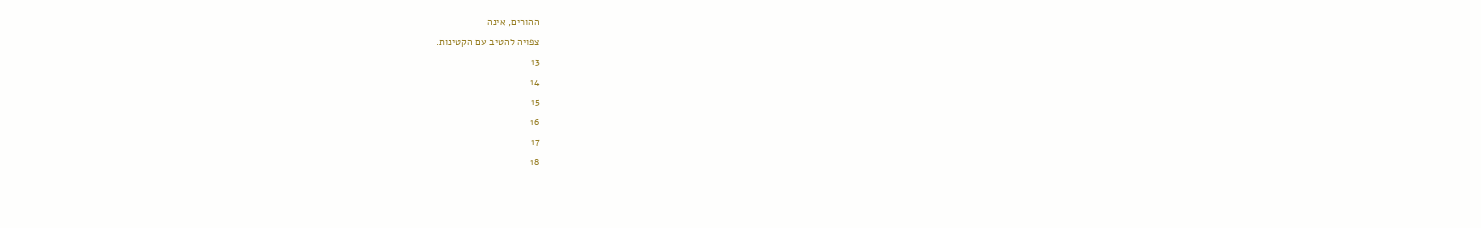ההורים, אינה
צפויה להטיב עם הקטינות.
13
14
15
16
17
18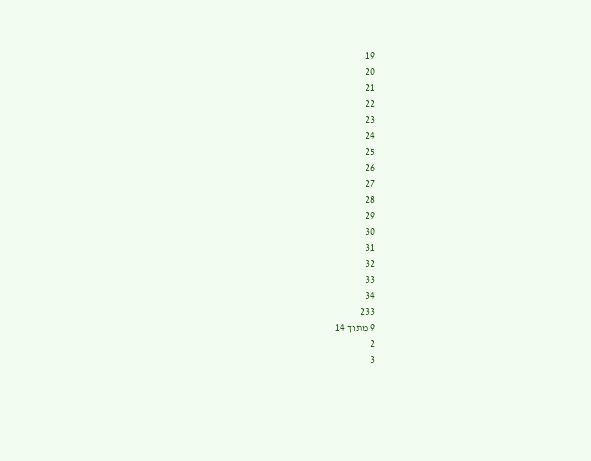19
20
21
22
23
24
25
26
27
28
29
30
31
32
33
34
233
9 מתוך 14
2
3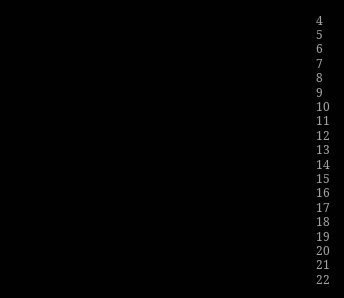4
5
6
7
8
9
10
11
12
13
14
15
16
17
18
19
20
21
22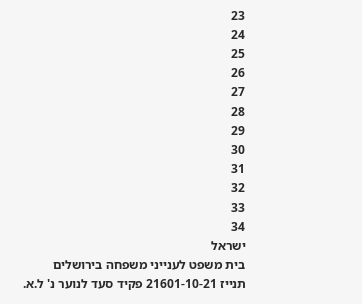23
24
25
26
27
28
29
30
31
32
33
34
ישראל
בית משפט לענייני משפחה בירושלים
תנייז 21601-10-21 פקיד סעד לנוער נ' ל.א.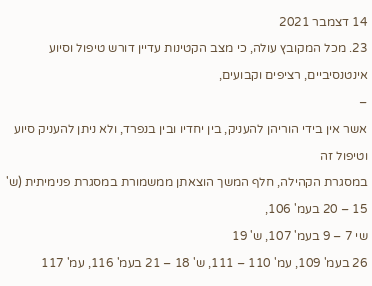14 דצמבר 2021
23. מכל המקובץ עולה, כי מצב הקטינות עדיין דורש טיפול וסיוע אינטנסיביים, רציפים וקבועים,
–
אשר אין בידי הוריהן להעניק, בין יחדיו ובין בנפרד, ולא ניתן להעניק סיוע וטיפול זה
במסגרת הקהילה, חלף המשך הוצאתן ממשמורת במסגרת פנימיתית (ש' 15 – 20 בעמ' 106,
שי 7 – 9 בעמ' 107, ש' 19
26 בעמ' 109, עמ' 110 – 111, ש' 18 – 21 בעמ' 116, עמ' 117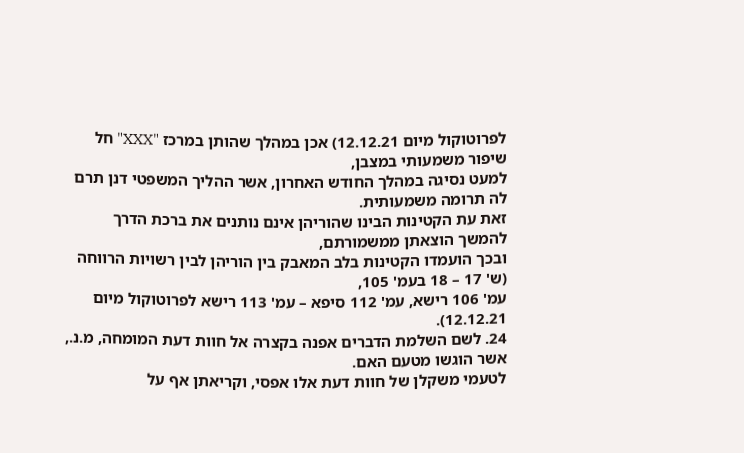לפרוטוקול מיום 12.12.21) אכן במהלך שהותן במרכז "XXX" חל שיפור משמעותי במצבן,
למעט נסיגה במהלך החודש האחרון, אשר ההליך המשפטי דנן תרם לה תרומה משמעותית.
זאת עת הקטינות הבינו שהוריהן אינם נותנים את ברכת הדרך להמשך הוצאתן ממשמורתם,
ובכך הועמדו הקטינות בלב המאבק בין הוריהן לבין רשויות הרווחה (ש' 17 – 18 בעמ' 105,
עמ' 106 רישא, עמ' 112 סיפא – עמ' 113 רישא לפרוטוקול מיום 12.12.21).
24. לשם השלמת הדברים אפנה בקצרה אל חוות דעת המומחה, מ.נ., אשר הוגשו מטעם האם.
לטעמי משקלן של חוות דעת אלו אפסי, וקריאתן אף על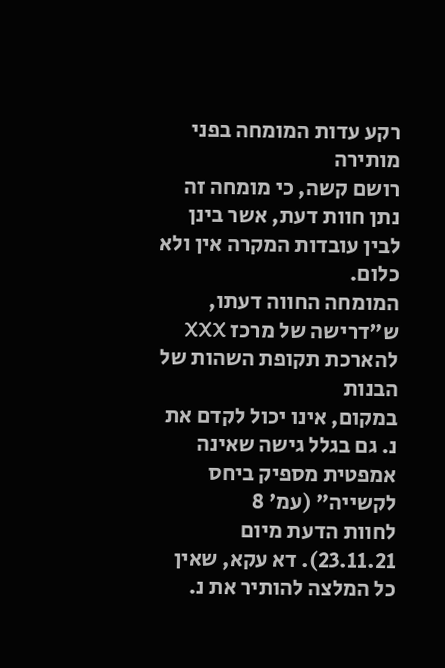רקע עדות המומחה בפני מותירה
רושם קשה, כי מומחה זה נתן חוות דעת, אשר בינן לבין עובדות המקרה אין ולא כלום.
המומחה החווה דעתו, ש"דרישה של מרכז XXX להארכת תקופת השהות של הבנות
במקום, אינו יכול לקדם את נ. גם בגלל גישה שאינה אמפטית מספיק ביחס לקשייה" (עמ' 8
לחוות הדעת מיום 23.11.21). דא עקא, שאין כל המלצה להותיר את נ.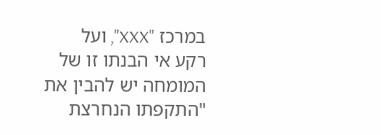במרכז "XXX", ועל
רקע אי הבנתו זו של המומחה יש להבין את "התקפתו הנחרצת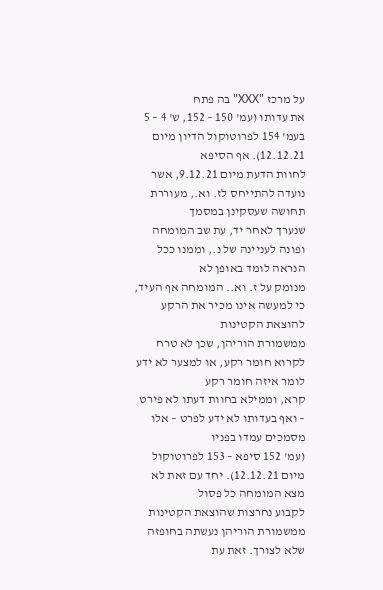על מרכז "XXX" בה פתח
את עדותו (עמ' 150 – 152, ש' 4 – 5 בעמ' 154 לפרוטוקול הדיון מיום 12.12.21). אף הסיפא
לחוות הדעת מיום 9.12.21, אשר נועדה להתייחס לז. וא., מעוררת תחושה שעסקינן במסמך
שנערך לאחר יד, עת שב המומחה ופונה לעניינה של נ., וממנו ככל הנראה לומד באופן לא
מנומק על ז. וא.. המומחה אף העיד, כי למעשה אינו מכיר את הרקע להוצאת הקטינות
ממשמורת הוריהן, שכן לא טרח לקרוא חומר רקע, או למצער לא ידע לומר איזה חומר רקע
קרא, וממילא בחוות דעתו לא פירט – ואף בעדותו לא ידע לפרט – אלו מסמכים עמדו בפניו
(עמ' 152 סיפא – 153 לפרוטוקול מיום 12.12.21). יחד עם זאת לא מצא המומחה כל פסול
לקבוע נחרצות שהוצאת הקטינות ממשמורת הוריהן נעשתה בחופזה שלא לצורך. זאת עת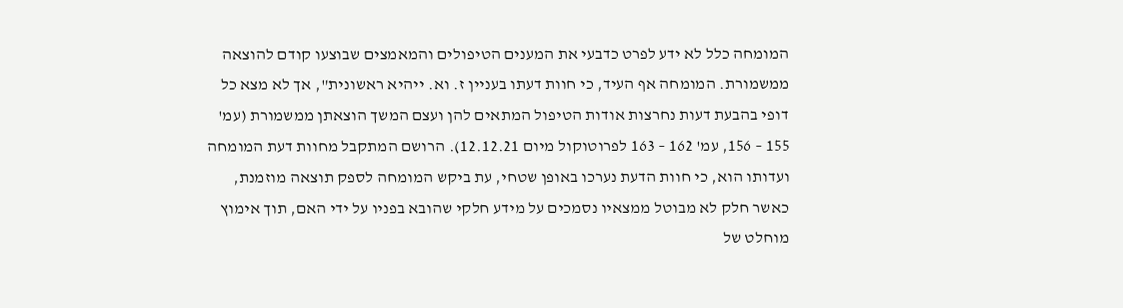המומחה כלל לא ידע לפרט כדבעי את המענים הטיפולים והמאמצים שבוצעו קודם להוצאה
ממשמורת. המומחה אף העיד, כי חוות דעתו בעניין ז. וא. ייהיא ראשונית", אך לא מצא כל
דופי בהבעת דעות נחרצות אודות הטיפול המתאים להן ועצם המשך הוצאתן ממשמורת (עמ'
155 – 156, עמ' 162 – 163 לפרוטוקול מיום 12.12.21). הרושם המתקבל מחוות דעת המומחה
ועדותו הוא, כי חוות הדעת נערכו באופן שטחי, עת ביקש המומחה לספק תוצאה מוזמנת,
כאשר חלק לא מבוטל ממצאיו נסמכים על מידע חלקי שהובא בפניו על ידי האם, תוך אימוץ
מוחלט של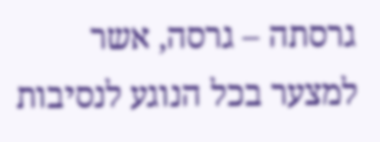גרסתה – גרסה, אשר למצער בכל הנוגע לנסיבות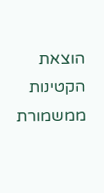הוצאת הקטינות ממשמורת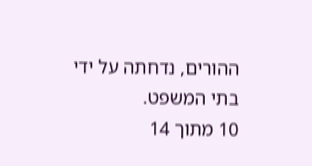ההורים, נדחתה על ידי בתי המשפט.
10 מתוך 14